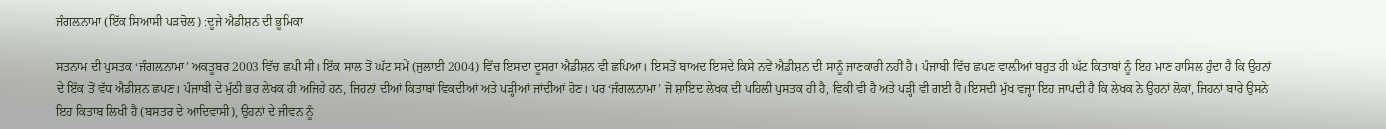ਜੰਗਲ਼ਨਾਮਾ (ਇੱਕ ਸਿਆਸੀ ਪੜਚੋਲ) :ਦੂਜੇ ਐਡੀਸ਼ਨ ਦੀ ਭੂਮਿਕਾ

ਸਤਨਾਮ ਦੀ ਪੁਸਤਕ ‘ਜੰਗਲ਼ਨਾਮਾ’ ਅਕਤੂਬਰ 2003 ਵਿੱਚ ਛਪੀ ਸੀ। ਇੱਕ ਸਾਲ ਤੋਂ ਘੱਟ ਸਮੇਂ (ਜੁਲਾਈ 2004) ਵਿੱਚ ਇਸਦਾ ਦੂਸਰਾ ਐਡੀਸ਼ਨ ਵੀ ਛਪਿਆ। ਇਸਤੋਂ ਬਾਅਦ ਇਸਦੇ ਕਿਸੇ ਨਵੇਂ ਐਡੀਸ਼ਨ ਦੀ ਸਾਨੂੰ ਜਾਣਕਾਰੀ ਨਹੀਂ ਹੈ। ਪੰਜਾਬੀ ਵਿੱਚ ਛਪਣ ਵਾਲ਼ੀਆਂ ਬਹੁਤ ਹੀ ਘੱਟ ਕਿਤਾਬਾਂ ਨੂੰ ਇਹ ਮਾਣ ਹਾਸਿਲ ਹੁੰਦਾ ਹੈ ਕਿ ਉਹਨਾਂ ਦੇ ਇੱਕ ਤੋਂ ਵੱਧ ਐਡੀਸ਼ਨ ਛਪਣ। ਪੰਜਾਬੀ ਦੇ ਮੁੱਠੀ ਭਰ ਲੇਖਕ ਹੀ ਅਜਿਹੇ ਹਨ, ਜਿਹਨਾਂ ਦੀਆਂ ਕਿਤਾਬਾਂ ਵਿਕਦੀਆਂ ਅਤੇ ਪੜ੍ਹੀਆਂ ਜਾਂਦੀਆਂ ਹੋਣ। ਪਰ ‘ਜੰਗਲ਼ਨਾਮਾ’ ਜੋ ਸ਼ਾਇਦ ਲੇਖਕ ਦੀ ਪਹਿਲੀ ਪੁਸਤਕ ਹੀ ਹੈ, ਵਿਕੀ ਵੀ ਹੈ ਅਤੇ ਪੜ੍ਹੀ ਵੀ ਗਈ ਹੈ।ਇਸਦੀ ਮੁੱਖ ਵਜ੍ਹਾ ਇਹ ਜਾਪਦੀ ਹੈ ਕਿ ਲੇਖਕ ਨੇ ਉਹਨਾਂ ਲੋਕਾਂ, ਜਿਹਨਾਂ ਬਾਰੇ ਉਸਨੇ ਇਹ ਕਿਤਾਬ ਲਿਖੀ ਹੈ (ਬਸਤਰ ਦੇ ਆਦਿਵਾਸੀ), ਉਹਨਾਂ ਦੇ ਜੀਵਨ ਨੂੰ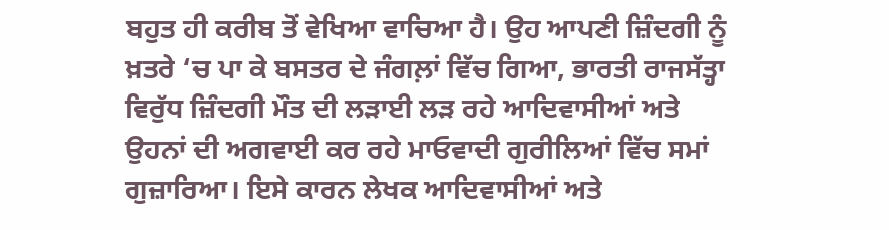ਬਹੁਤ ਹੀ ਕਰੀਬ ਤੋਂ ਵੇਖਿਆ ਵਾਚਿਆ ਹੈ। ਉਹ ਆਪਣੀ ਜ਼ਿੰਦਗੀ ਨੂੰ ਖ਼ਤਰੇ ‘ਚ ਪਾ ਕੇ ਬਸਤਰ ਦੇ ਜੰਗਲ਼ਾਂ ਵਿੱਚ ਗਿਆ, ਭਾਰਤੀ ਰਾਜਸੱਤ੍ਹਾ ਵਿਰੁੱਧ ਜ਼ਿੰਦਗੀ ਮੌਤ ਦੀ ਲੜਾਈ ਲੜ ਰਹੇ ਆਦਿਵਾਸੀਆਂ ਅਤੇ ਉਹਨਾਂ ਦੀ ਅਗਵਾਈ ਕਰ ਰਹੇ ਮਾਓਵਾਦੀ ਗੁਰੀਲਿਆਂ ਵਿੱਚ ਸਮਾਂ ਗੁਜ਼ਾਰਿਆ। ਇਸੇ ਕਾਰਨ ਲੇਖਕ ਆਦਿਵਾਸੀਆਂ ਅਤੇ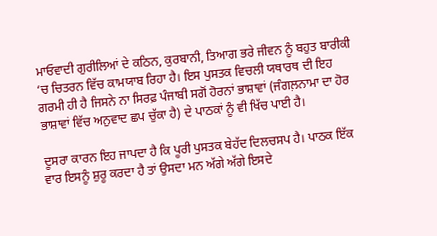ਮਾਓਵਾਦੀ ਗੁਰੀਲਿਆਂ ਦੇ ਕਠਿਨ, ਕੁਰਬਾਨੀ, ਤਿਆਗ ਭਰੇ ਜੀਵਨ ਨੂੰ ਬਹੁਤ ਬਾਰੀਕੀ ‘ਚ ਚਿਤਰਨ ਵਿੱਚ ਕਾਮਯਾਬ ਰਿਹਾ ਹੈ। ਇਸ ਪੁਸਤਕ ਵਿਚਲੀ ਯਥਾਰਥ ਦੀ ਇਹ ਗਰਮੀ ਹੀ ਹੈ ਜਿਸਨੇ ਨਾ ਸਿਰਫ਼ ਪੰਜਾਬੀ ਸਗੋਂ ਹੋਰਨਾਂ ਭਾਸ਼ਾਵਾਂ (ਜੰਗਲ਼ਨਾਮਾ ਦਾ ਹੋਰ ਭਾਸ਼ਾਵਾਂ ਵਿੱਚ ਅਨੁਵਾਦ ਛਪ ਚੁੱਕਾ ਹੈ) ਦੇ ਪਾਠਕਾਂ ਨੂੰ ਵੀ ਖਿੱਚ ਪਾਈ ਹੈ।

ਦੂਸਰਾ ਕਾਰਨ ਇਹ ਜਾਪਦਾ ਹੈ ਕਿ ਪੂਰੀ ਪੁਸਤਕ ਬੇਹੱਦ ਦਿਲਚਸਪ ਹੈ। ਪਾਠਕ ਇੱਕ ਵਾਰ ਇਸਨੂੰ ਸ਼ੁਰੂ ਕਰਦਾ ਹੈ ਤਾਂ ਉਸਦਾ ਮਨ ਅੱਗੇ ਅੱਗੇ ਇਸਦੇ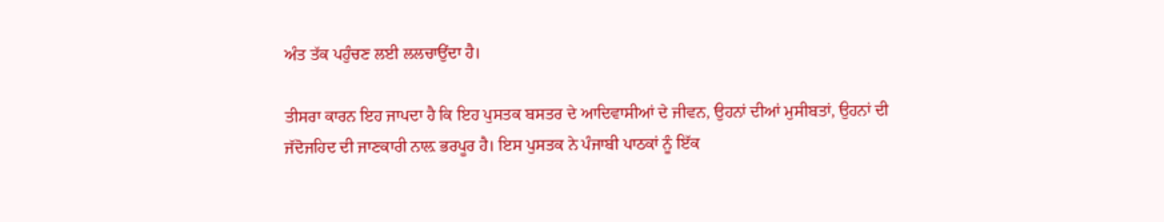ਅੰਤ ਤੱਕ ਪਹੁੰਚਣ ਲਈ ਲਲਚਾਉਂਦਾ ਹੈ।

ਤੀਸਰਾ ਕਾਰਨ ਇਹ ਜਾਪਦਾ ਹੈ ਕਿ ਇਹ ਪੁਸਤਕ ਬਸਤਰ ਦੇ ਆਦਿਵਾਸੀਆਂ ਦੇ ਜੀਵਨ, ਉਹਨਾਂ ਦੀਆਂ ਮੁਸੀਬਤਾਂ, ਉਹਨਾਂ ਦੀ ਜੱਦੋਜਹਿਦ ਦੀ ਜਾਣਕਾਰੀ ਨਾਲ਼ ਭਰਪੂਰ ਹੈ। ਇਸ ਪੁਸਤਕ ਨੇ ਪੰਜਾਬੀ ਪਾਠਕਾਂ ਨੂੰ ਇੱਕ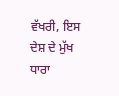ਵੱਖਰੀ, ਇਸ ਦੇਸ਼ ਦੇ ਮੁੱਖ ਧਾਰਾ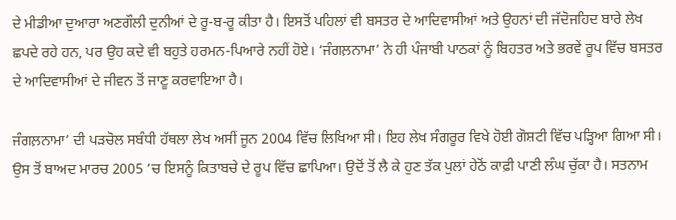ਦੇ ਮੀਡੀਆ ਦੁਆਰਾ ਅਣਗੌਲੀ ਦੁਨੀਆਂ ਦੇ ਰੂ-ਬ-ਰੂ ਕੀਤਾ ਹੈ। ਇਸਤੋਂ ਪਹਿਲਾਂ ਵੀ ਬਸਤਰ ਦੇ ਆਦਿਵਾਸੀਆਂ ਅਤੇ ਉਹਨਾਂ ਦੀ ਜੱਦੋਜਹਿਦ ਬਾਰੇ ਲੇਖ ਛਪਦੇ ਰਹੇ ਹਨ, ਪਰ ਉਹ ਕਦੇ ਵੀ ਬਹੁਤੇ ਹਰਮਨ-ਪਿਆਰੇ ਨਹੀਂ ਹੋਏ। ‘ਜੰਗਲ਼ਨਾਮਾ’ ਨੇ ਹੀ ਪੰਜਾਬੀ ਪਾਠਕਾਂ ਨੂੰ ਬਿਹਤਰ ਅਤੇ ਭਰਵੇਂ ਰੂਪ ਵਿੱਚ ਬਸਤਰ ਦੇ ਆਦਿਵਾਸੀਆਂ ਦੇ ਜੀਵਨ ਤੋਂ ਜਾਣੂ ਕਰਵਾਇਆ ਹੈ।

ਜੰਗਲ਼ਨਾਮਾ’ ਦੀ ਪੜਚੋਲ ਸਬੰਧੀ ਹੱਥਲਾ ਲੇਖ ਅਸੀਂ ਜੂਨ 2004 ਵਿੱਚ ਲਿਖਿਆ ਸੀ। ਇਹ ਲੇਖ ਸੰਗਰੂਰ ਵਿਖੇ ਹੋਈ ਗੋਸ਼ਟੀ ਵਿੱਚ ਪੜ੍ਹਿਆ ਗਿਆ ਸੀ। ਉਸ ਤੋਂ ਬਾਅਦ ਮਾਰਚ 2005 ‘ਚ ਇਸਨੂੰ ਕਿਤਾਬਚੇ ਦੇ ਰੂਪ ਵਿੱਚ ਛਾਪਿਆ। ਉਦੋਂ ਤੋਂ ਲੈ ਕੇ ਹੁਣ ਤੱਕ ਪੁਲਾਂ ਹੇਠੋਂ ਕਾਫ਼ੀ ਪਾਣੀ ਲੰਘ ਚੁੱਕਾ ਹੈ। ਸਤਨਾਮ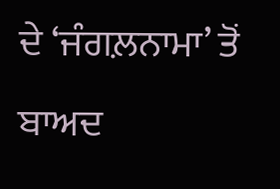ਦੇ ‘ਜੰਗਲ਼ਨਾਮਾ’ ਤੋਂ ਬਾਅਦ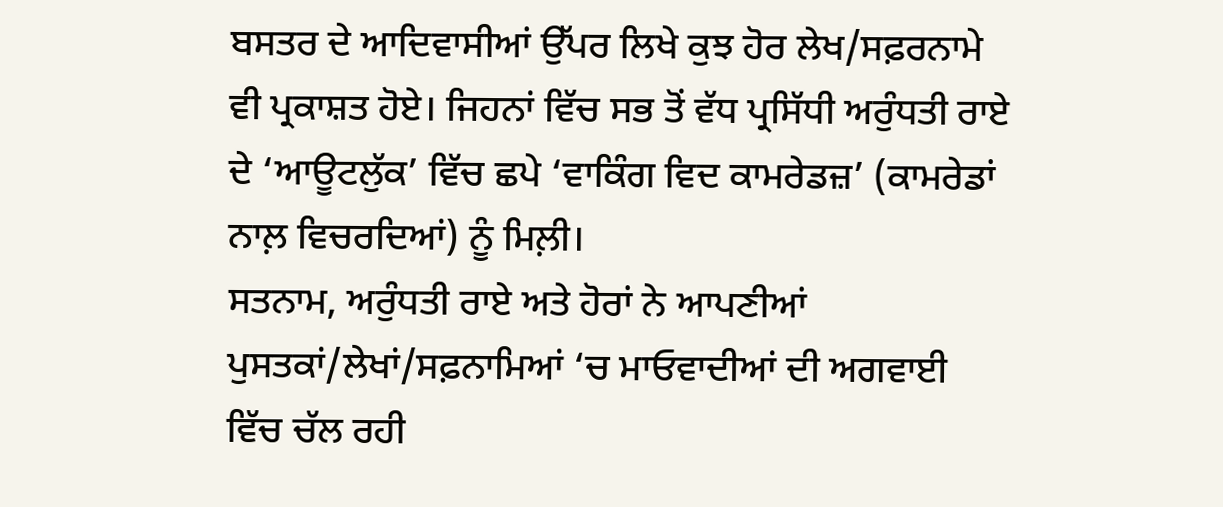ਬਸਤਰ ਦੇ ਆਦਿਵਾਸੀਆਂ ਉੱਪਰ ਲਿਖੇ ਕੁਝ ਹੋਰ ਲੇਖ/ਸਫ਼ਰਨਾਮੇ ਵੀ ਪ੍ਰਕਾਸ਼ਤ ਹੋਏ। ਜਿਹਨਾਂ ਵਿੱਚ ਸਭ ਤੋਂ ਵੱਧ ਪ੍ਰਸਿੱਧੀ ਅਰੁੰਧਤੀ ਰਾਏ ਦੇ ‘ਆਊਟਲੁੱਕ’ ਵਿੱਚ ਛਪੇ ‘ਵਾਕਿੰਗ ਵਿਦ ਕਾਮਰੇਡਜ਼’ (ਕਾਮਰੇਡਾਂ ਨਾਲ਼ ਵਿਚਰਦਿਆਂ) ਨੂੰ ਮਿਲ਼ੀ।
ਸਤਨਾਮ, ਅਰੁੰਧਤੀ ਰਾਏ ਅਤੇ ਹੋਰਾਂ ਨੇ ਆਪਣੀਆਂ ਪੁਸਤਕਾਂ/ਲੇਖਾਂ/ਸਫ਼ਨਾਮਿਆਂ ‘ਚ ਮਾਓਵਾਦੀਆਂ ਦੀ ਅਗਵਾਈ ਵਿੱਚ ਚੱਲ ਰਹੀ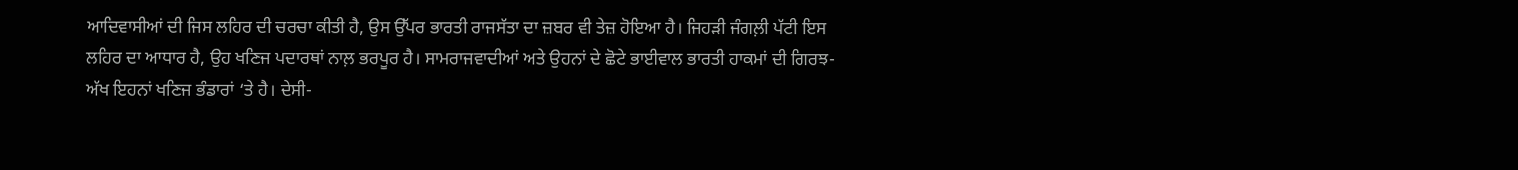ਆਦਿਵਾਸੀਆਂ ਦੀ ਜਿਸ ਲਹਿਰ ਦੀ ਚਰਚਾ ਕੀਤੀ ਹੈ, ਉਸ ਉੱਪਰ ਭਾਰਤੀ ਰਾਜਸੱਤਾ ਦਾ ਜ਼ਬਰ ਵੀ ਤੇਜ਼ ਹੋਇਆ ਹੈ। ਜਿਹੜੀ ਜੰਗਲ਼ੀ ਪੱਟੀ ਇਸ ਲਹਿਰ ਦਾ ਆਧਾਰ ਹੈ, ਉਹ ਖਣਿਜ ਪਦਾਰਥਾਂ ਨਾਲ਼ ਭਰਪੂਰ ਹੈ। ਸਾਮਰਾਜਵਾਦੀਆਂ ਅਤੇ ਉਹਨਾਂ ਦੇ ਛੋਟੇ ਭਾਈਵਾਲ ਭਾਰਤੀ ਹਾਕਮਾਂ ਦੀ ਗਿਰਝ-ਅੱਖ ਇਹਨਾਂ ਖਣਿਜ ਭੰਡਾਰਾਂ ‘ਤੇ ਹੈ। ਦੇਸੀ-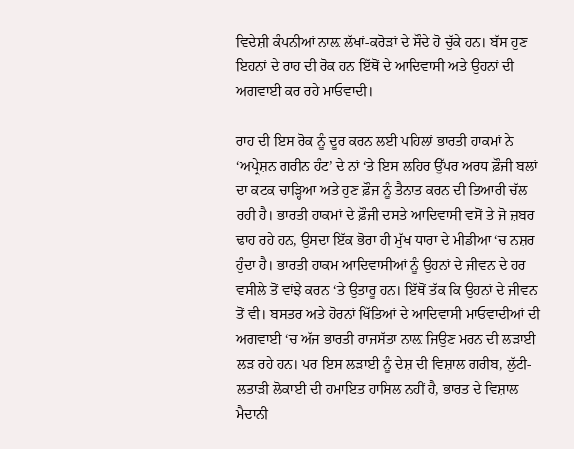ਵਿਦੇਸ਼ੀ ਕੰਪਨੀਆਂ ਨਾਲ਼ ਲੱਖਾਂ-ਕਰੋੜਾਂ ਦੇ ਸੌਦੇ ਹੋ ਚੁੱਕੇ ਹਨ। ਬੱਸ ਹੁਣ ਇਹਨਾਂ ਦੇ ਰਾਹ ਦੀ ਰੋਕ ਹਨ ਇੱਥੋਂ ਦੇ ਆਦਿਵਾਸੀ ਅਤੇ ਉਹਨਾਂ ਦੀ ਅਗਵਾਈ ਕਰ ਰਹੇ ਮਾਓਵਾਦੀ।

ਰਾਹ ਦੀ ਇਸ ਰੋਕ ਨੂੰ ਦੂਰ ਕਰਨ ਲਈ ਪਹਿਲਾਂ ਭਾਰਤੀ ਹਾਕਮਾਂ ਨੇ ‘ਅਪ੍ਰੇਸ਼ਨ ਗਰੀਨ ਹੰਟ’ ਦੇ ਨਾਂ ‘ਤੇ ਇਸ ਲਹਿਰ ਉੱਪਰ ਅਰਧ ਫ਼ੌਜੀ ਬਲਾਂ ਦਾ ਕਟਕ ਚਾੜ੍ਹਿਆ ਅਤੇ ਹੁਣ ਫ਼ੌਜ ਨੂੰ ਤੈਨਾਤ ਕਰਨ ਦੀ ਤਿਆਰੀ ਚੱਲ ਰਹੀ ਹੈ। ਭਾਰਤੀ ਹਾਕਮਾਂ ਦੇ ਫ਼ੌਜੀ ਦਸਤੇ ਆਦਿਵਾਸੀ ਵਸੋਂ ਤੇ ਜੋ ਜ਼ਬਰ ਢਾਹ ਰਹੇ ਹਨ, ਉਸਦਾ ਇੱਕ ਭੋਰਾ ਹੀ ਮੁੱਖ ਧਾਰਾ ਦੇ ਮੀਡੀਆ ‘ਚ ਨਸ਼ਰ ਹੁੰਦਾ ਹੈ। ਭਾਰਤੀ ਹਾਕਮ ਆਦਿਵਾਸੀਆਂ ਨੂੰ ਉਹਨਾਂ ਦੇ ਜੀਵਨ ਦੇ ਹਰ ਵਸੀਲੇ ਤੋਂ ਵਾਂਝੇ ਕਰਨ ‘ਤੇ ਉਤਾਰੂ ਹਨ। ਇੱਥੋਂ ਤੱਕ ਕਿ ਉਹਨਾਂ ਦੇ ਜੀਵਨ ਤੋਂ ਵੀ। ਬਸਤਰ ਅਤੇ ਹੋਰਨਾਂ ਖਿੱਤਿਆਂ ਦੇ ਆਦਿਵਾਸੀ ਮਾਓਵਾਦੀਆਂ ਦੀ ਅਗਵਾਈ ‘ਚ ਅੱਜ ਭਾਰਤੀ ਰਾਜਸੱਤਾ ਨਾਲ਼ ਜਿਉਣ ਮਰਨ ਦੀ ਲੜਾਈ ਲੜ ਰਹੇ ਹਨ। ਪਰ ਇਸ ਲੜਾਈ ਨੂੰ ਦੇਸ਼ ਦੀ ਵਿਸ਼ਾਲ ਗਰੀਬ, ਲੁੱਟੀ-ਲਤਾੜੀ ਲੋਕਾਈ ਦੀ ਹਮਾਇਤ ਹਾਸਿਲ ਨਹੀਂ ਹੈ, ਭਾਰਤ ਦੇ ਵਿਸ਼ਾਲ ਮੈਦਾਨੀ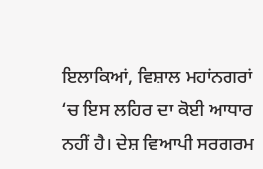ਇਲਾਕਿਆਂ, ਵਿਸ਼ਾਲ ਮਹਾਂਨਗਰਾਂ ‘ਚ ਇਸ ਲਹਿਰ ਦਾ ਕੋਈ ਆਧਾਰ ਨਹੀਂ ਹੈ। ਦੇਸ਼ ਵਿਆਪੀ ਸਰਗਰਮ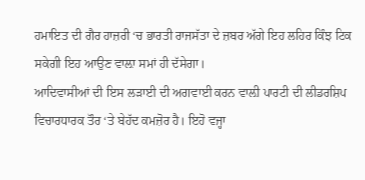ਹਮਾਇਤ ਦੀ ਗੈਰ ਹਾਜ਼ਰੀ ‘ਚ ਭਾਰਤੀ ਰਾਜਸੱਤਾ ਦੇ ਜ਼ਬਰ ਅੱਗੇ ਇਹ ਲਹਿਰ ਕਿੰਝ ਟਿਕ ਸਕੇਗੀ ਇਹ ਆਉਣ ਵਾਲ਼ਾ ਸਮਾਂ ਹੀ ਦੱਸੇਗਾ।
ਆਦਿਵਾਸੀਆਂ ਦੀ ਇਸ ਲੜਾਈ ਦੀ ਅਗਵਾਈ ਕਰਨ ਵਾਲ਼ੀ ਪਾਰਟੀ ਦੀ ਲੀਡਰਸ਼ਿਪ ਵਿਚਾਰਧਾਰਕ ਤੌਰ ‘ਤੇ ਬੇਹੱਦ ਕਮਜ਼ੋਰ ਹੈ। ਇਹੋ ਵਜ੍ਹਾ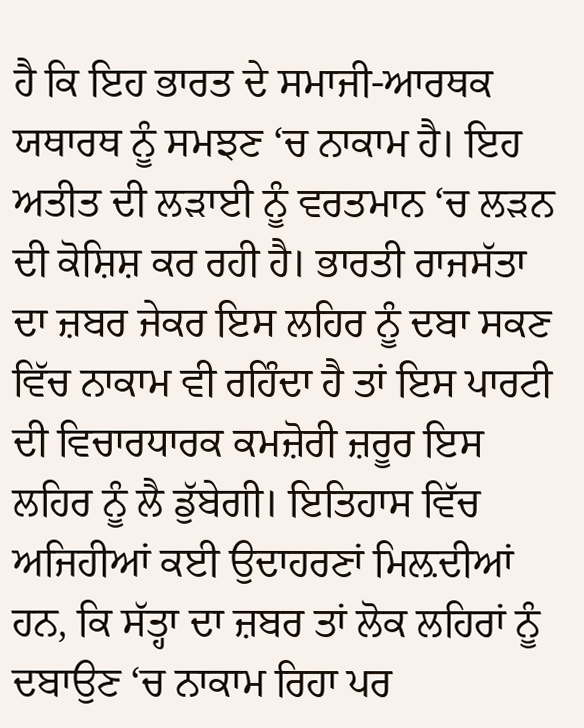ਹੈ ਕਿ ਇਹ ਭਾਰਤ ਦੇ ਸਮਾਜੀ-ਆਰਥਕ ਯਥਾਰਥ ਨੂੰ ਸਮਝਣ ‘ਚ ਨਾਕਾਮ ਹੈ। ਇਹ ਅਤੀਤ ਦੀ ਲੜਾਈ ਨੂੰ ਵਰਤਮਾਨ ‘ਚ ਲੜਨ ਦੀ ਕੋਸ਼ਿਸ਼ ਕਰ ਰਹੀ ਹੈ। ਭਾਰਤੀ ਰਾਜਸੱਤਾ ਦਾ ਜ਼ਬਰ ਜੇਕਰ ਇਸ ਲਹਿਰ ਨੂੰ ਦਬਾ ਸਕਣ ਵਿੱਚ ਨਾਕਾਮ ਵੀ ਰਹਿੰਦਾ ਹੈ ਤਾਂ ਇਸ ਪਾਰਟੀ ਦੀ ਵਿਚਾਰਧਾਰਕ ਕਮਜ਼ੋਰੀ ਜ਼ਰੂਰ ਇਸ ਲਹਿਰ ਨੂੰ ਲੈ ਡੁੱਬੇਗੀ। ਇਤਿਹਾਸ ਵਿੱਚ ਅਜਿਹੀਆਂ ਕਈ ਉਦਾਹਰਣਾਂ ਮਿਲ਼ਦੀਆਂ ਹਨ, ਕਿ ਸੱਤ੍ਹਾ ਦਾ ਜ਼ਬਰ ਤਾਂ ਲੋਕ ਲਹਿਰਾਂ ਨੂੰ ਦਬਾਉਣ ‘ਚ ਨਾਕਾਮ ਰਿਹਾ ਪਰ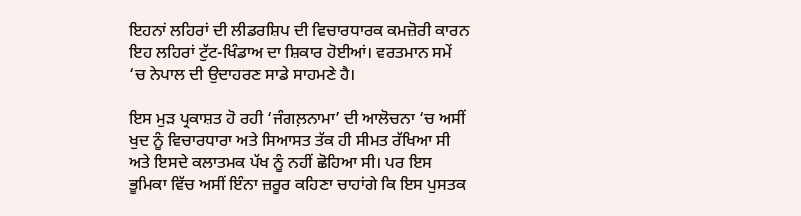ਇਹਨਾਂ ਲਹਿਰਾਂ ਦੀ ਲੀਡਰਸ਼ਿਪ ਦੀ ਵਿਚਾਰਧਾਰਕ ਕਮਜ਼ੋਰੀ ਕਾਰਨ ਇਹ ਲਹਿਰਾਂ ਟੁੱਟ-ਖਿੰਡਾਅ ਦਾ ਸ਼ਿਕਾਰ ਹੋਈਆਂ। ਵਰਤਮਾਨ ਸਮੇਂ ‘ਚ ਨੇਪਾਲ ਦੀ ਉਦਾਹਰਣ ਸਾਡੇ ਸਾਹਮਣੇ ਹੈ।

ਇਸ ਮੁੜ ਪ੍ਰਕਾਸ਼ਤ ਹੋ ਰਹੀ ‘ਜੰਗਲ਼ਨਾਮਾ’ ਦੀ ਆਲੋਚਨਾ ‘ਚ ਅਸੀਂ ਖੁਦ ਨੂੰ ਵਿਚਾਰਧਾਰਾ ਅਤੇ ਸਿਆਸਤ ਤੱਕ ਹੀ ਸੀਮਤ ਰੱਖਿਆ ਸੀ ਅਤੇ ਇਸਦੇ ਕਲਾਤਮਕ ਪੱਖ ਨੂੰ ਨਹੀਂ ਛੋਹਿਆ ਸੀ। ਪਰ ਇਸ ਭੂਮਿਕਾ ਵਿੱਚ ਅਸੀਂ ਇੰਨਾ ਜ਼ਰੂਰ ਕਹਿਣਾ ਚਾਹਾਂਗੇ ਕਿ ਇਸ ਪੁਸਤਕ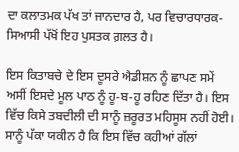ਦਾ ਕਲਾਤਮਕ ਪੱਖ ਤਾਂ ਜਾਨਦਾਰ ਹੈ, ਪਰ ਵਿਚਾਰਧਾਰਕ-ਸਿਆਸੀ ਪੱਖੋਂ ਇਹ ਪੁਸਤਕ ਗ਼ਲਤ ਹੈ।

ਇਸ ਕਿਤਾਬਚੇ ਦੇ ਇਸ ਦੂਸਰੇ ਐਡੀਸ਼ਨ ਨੂੰ ਛਾਪਣ ਸਮੇਂ ਅਸੀਂ ਇਸਦੇ ਮੂਲ ਪਾਠ ਨੂੰ ਹੂ-ਬ-ਹੂ ਰਹਿਣ ਦਿੱਤਾ ਹੈ। ਇਸ ਵਿੱਚ ਕਿਸੇ ਤਬਦੀਲੀ ਦੀ ਸਾਨੂੰ ਜ਼ਰੂਰਤ ਮਹਿਸੂਸ ਨਹੀਂ ਹੋਈ। ਸਾਨੂੰ ਪੱਕਾ ਯਕੀਨ ਹੈ ਕਿ ਇਸ ਵਿੱਚ ਕਹੀਆਂ ਗੱਲਾਂ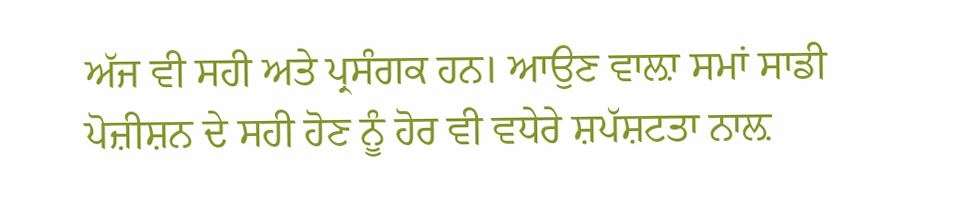ਅੱਜ ਵੀ ਸਹੀ ਅਤੇ ਪ੍ਰਸੰਗਕ ਹਨ। ਆਉਣ ਵਾਲ਼ਾ ਸਮਾਂ ਸਾਡੀ ਪੋਜ਼ੀਸ਼ਨ ਦੇ ਸਹੀ ਹੋਣ ਨੂੰ ਹੋਰ ਵੀ ਵਧੇਰੇ ਸ਼ਪੱਸ਼ਟਤਾ ਨਾਲ਼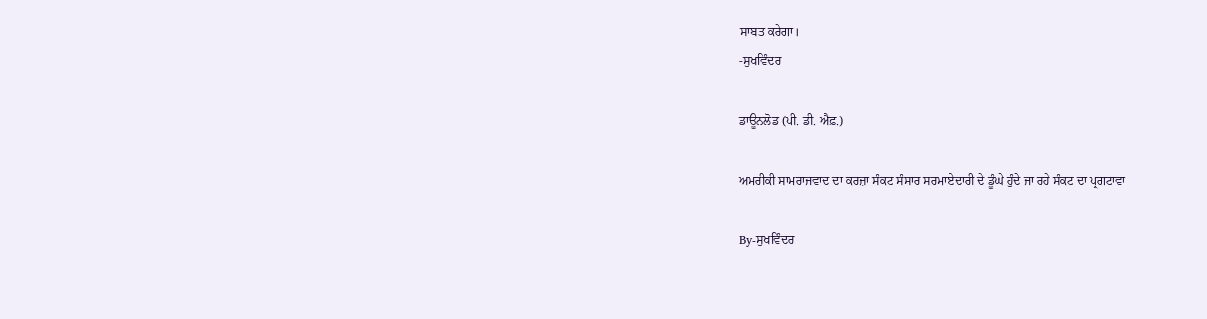ਸਾਬਤ ਕਰੇਗਾ।
-ਸੁਖਵਿੰਦਰ

ਡਾਊਨਲੋਡ (ਪੀ. ਡੀ. ਐਫ਼.)

ਅਮਰੀਕੀ ਸਾਮਰਾਜਵਾਦ ਦਾ ਕਰਜ਼ਾ ਸੰਕਟ ਸੰਸਾਰ ਸਰਮਾਏਦਾਰੀ ਦੇ ਡੂੰਘੇ ਹੁੰਦੇ ਜਾ ਰਹੇ ਸੰਕਟ ਦਾ ਪ੍ਰਗਟਾਵਾ

By-ਸੁਖਵਿੰਦਰ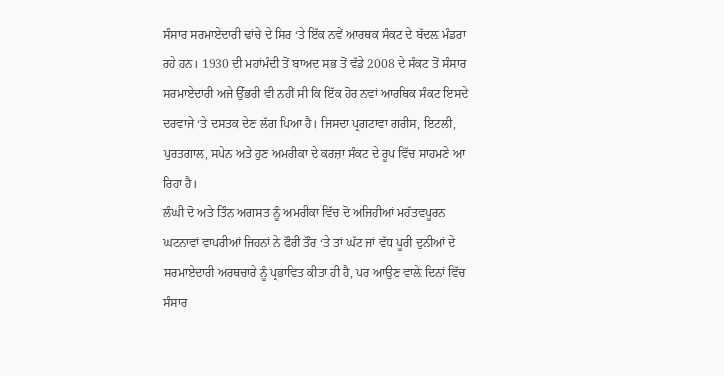ਸੰਸਾਰ ਸਰਮਾਏਦਾਰੀ ਢਾਂਚੇ ਦੇ ਸਿਰ ‘ਤੇ ਇੱਕ ਨਵੇਂ ਆਰਥਕ ਸੰਕਟ ਦੇ ਬੱਦਲ਼ ਮੰਡਰਾ ਰਹੇ ਹਨ। 1930 ਦੀ ਮਹਾਂਮੰਦੀ ਤੋਂ ਬਾਅਦ ਸਭ ਤੋਂ ਵੱਡੇ 2008 ਦੇ ਸੰਕਟ ਤੋਂ ਸੰਸਾਰ ਸਰਮਾਏਦਾਰੀ ਅਜੇ ਉੱਭਰੀ ਵੀ ਨਹੀਂ ਸੀ ਕਿ ਇੱਕ ਹੋਰ ਨਵਾਂ ਆਰਥਿਕ ਸੰਕਟ ਇਸਦੇ ਦਰਵਾਜੇ ‘ਤੇ ਦਸਤਕ ਦੇਣ ਲੱਗ ਪਿਆ ਹੈ। ਜਿਸਦਾ ਪ੍ਰਗਟਾਵਾ ਗਰੀਸ, ਇਟਲੀ, ਪੁਰਤਗਾਲ, ਸਪੇਨ ਅਤੇ ਹੁਣ ਅਮਰੀਕਾ ਦੇ ਕਰਜ਼ਾ ਸੰਕਟ ਦੇ ਰੂਪ ਵਿੱਚ ਸਾਹਮਣੇ ਆ ਰਿਹਾ ਹੈ।
ਲੰਘੀ ਦੋ ਅਤੇ ਤਿੰਨ ਅਗਸਤ ਨੂੰ ਅਮਰੀਕਾ ਵਿੱਚ ਦੋ ਅਜਿਹੀਆਂ ਮਹੱਤਵਪੂਰਨ ਘਟਨਾਵਾਂ ਵਾਪਰੀਆਂ ਜਿਹਨਾਂ ਨੇ ਫੌਰੀ ਤੌਰ ‘ਤੇ ਤਾਂ ਘੱਟ ਜਾਂ ਵੱਧ ਪੂਰੀ ਦੁਨੀਆਂ ਦੇ ਸਰਮਾਏਦਾਰੀ ਅਰਥਚਾਰੇ ਨੂੰ ਪ੍ਰਭਾਵਿਤ ਕੀਤਾ ਹੀ ਹੈ, ਪਰ ਆਉਣ ਵਾਲ਼ੇ ਦਿਨਾਂ ਵਿੱਚ ਸੰਸਾਰ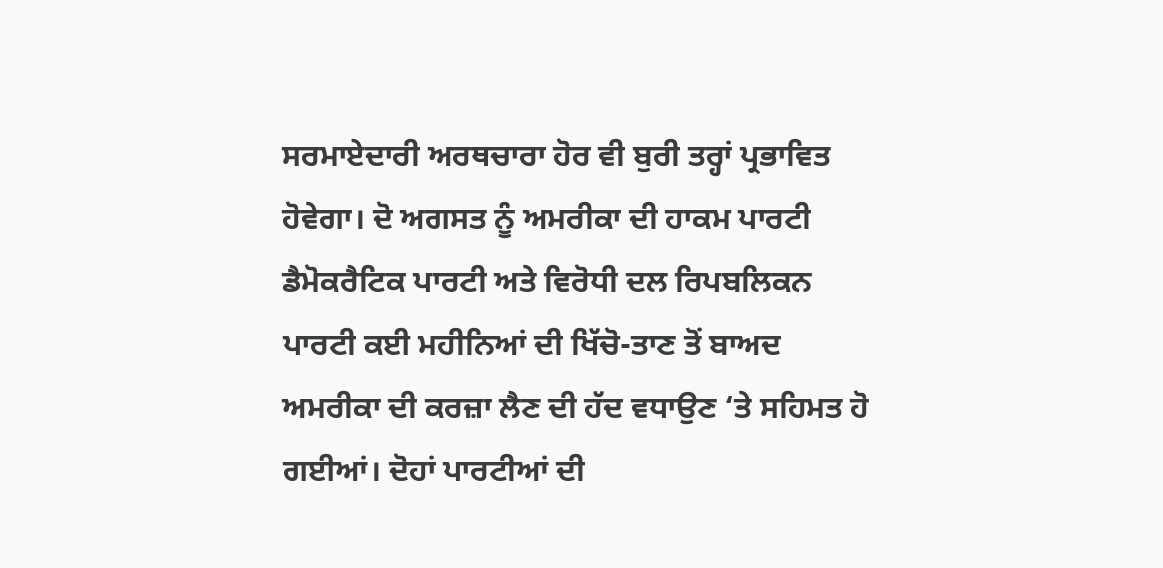ਸਰਮਾਏਦਾਰੀ ਅਰਥਚਾਰਾ ਹੋਰ ਵੀ ਬੁਰੀ ਤਰ੍ਹਾਂ ਪ੍ਰਭਾਵਿਤ ਹੋਵੇਗਾ। ਦੋ ਅਗਸਤ ਨੂੰ ਅਮਰੀਕਾ ਦੀ ਹਾਕਮ ਪਾਰਟੀ ਡੈਮੋਕਰੈਟਿਕ ਪਾਰਟੀ ਅਤੇ ਵਿਰੋਧੀ ਦਲ ਰਿਪਬਲਿਕਨ ਪਾਰਟੀ ਕਈ ਮਹੀਨਿਆਂ ਦੀ ਖਿੱਚੋ-ਤਾਣ ਤੋਂ ਬਾਅਦ ਅਮਰੀਕਾ ਦੀ ਕਰਜ਼ਾ ਲੈਣ ਦੀ ਹੱਦ ਵਧਾਉਣ ‘ਤੇ ਸਹਿਮਤ ਹੋ ਗਈਆਂ। ਦੋਹਾਂ ਪਾਰਟੀਆਂ ਦੀ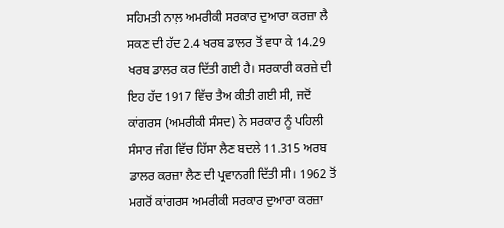ਸਹਿਮਤੀ ਨਾਲ਼ ਅਮਰੀਕੀ ਸਰਕਾਰ ਦੁਆਰਾ ਕਰਜ਼ਾ ਲੈ ਸਕਣ ਦੀ ਹੱਦ 2.4 ਖਰਬ ਡਾਲਰ ਤੋਂ ਵਧਾ ਕੇ 14.29 ਖਰਬ ਡਾਲਰ ਕਰ ਦਿੱਤੀ ਗਈ ਹੈ। ਸਰਕਾਰੀ ਕਰਜ਼ੇ ਦੀ ਇਹ ਹੱਦ 1917 ਵਿੱਚ ਤੈਅ ਕੀਤੀ ਗਈ ਸੀ, ਜਦੋਂ ਕਾਂਗਰਸ (ਅਮਰੀਕੀ ਸੰਸਦ) ਨੇ ਸਰਕਾਰ ਨੂੰ ਪਹਿਲੀ ਸੰਸਾਰ ਜੰਗ ਵਿੱਚ ਹਿੱਸਾ ਲੈਣ ਬਦਲੇ 11.315 ਅਰਬ ਡਾਲਰ ਕਰਜ਼ਾ ਲੈਣ ਦੀ ਪ੍ਰਵਾਨਗੀ ਦਿੱਤੀ ਸੀ। 1962 ਤੋਂ ਮਗਰੋਂ ਕਾਂਗਰਸ ਅਮਰੀਕੀ ਸਰਕਾਰ ਦੁਆਰਾ ਕਰਜ਼ਾ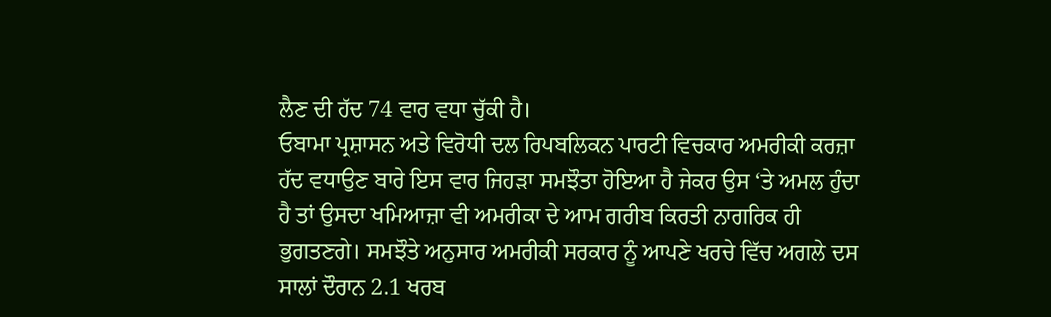ਲੈਣ ਦੀ ਹੱਦ 74 ਵਾਰ ਵਧਾ ਚੁੱਕੀ ਹੈ।
ਓਬਾਮਾ ਪ੍ਰਸ਼ਾਸਨ ਅਤੇ ਵਿਰੋਧੀ ਦਲ ਰਿਪਬਲਿਕਨ ਪਾਰਟੀ ਵਿਚਕਾਰ ਅਮਰੀਕੀ ਕਰਜ਼ਾ ਹੱਦ ਵਧਾਉਣ ਬਾਰੇ ਇਸ ਵਾਰ ਜਿਹੜਾ ਸਮਝੌਤਾ ਹੋਇਆ ਹੈ ਜੇਕਰ ਉਸ ‘ਤੇ ਅਮਲ ਹੁੰਦਾ ਹੈ ਤਾਂ ਉਸਦਾ ਖਮਿਆਜ਼ਾ ਵੀ ਅਮਰੀਕਾ ਦੇ ਆਮ ਗਰੀਬ ਕਿਰਤੀ ਨਾਗਰਿਕ ਹੀ ਭੁਗਤਣਗੇ। ਸਮਝੌਤੇ ਅਨੁਸਾਰ ਅਮਰੀਕੀ ਸਰਕਾਰ ਨੂੰ ਆਪਣੇ ਖਰਚੇ ਵਿੱਚ ਅਗਲੇ ਦਸ ਸਾਲਾਂ ਦੌਰਾਨ 2.1 ਖਰਬ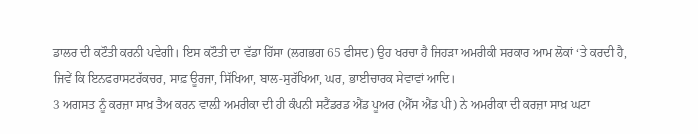ਡਾਲਰ ਦੀ ਕਟੌਤੀ ਕਰਨੀ ਪਵੇਗੀ। ਇਸ ਕਟੌਤੀ ਦਾ ਵੱਡਾ ਹਿੱਸਾ (ਲਗਭਗ 65 ਫੀਸਦ) ਉਹ ਖਰਚਾ ਹੈ ਜਿਹੜਾ ਅਮਰੀਕੀ ਸਰਕਾਰ ਆਮ ਲੋਕਾਂ ‘ਤੇ ਕਰਦੀ ਹੈ, ਜਿਵੇਂ ਕਿ ਇਨਫਰਾਸਟਰੱਕਚਰ, ਸਾਫ਼ ਊਰਜਾ, ਸਿੱਖਿਆ, ਬਾਲ-ਸੁਰੱਖਿਆ, ਘਰ, ਭਾਈਚਾਰਕ ਸੇਵਾਵਾਂ ਆਦਿ।
3 ਅਗਸਤ ਨੂੰ ਕਰਜ਼ਾ ਸਾਖ਼ ਤੈਅ ਕਰਨ ਵਾਲ਼ੀ ਅਮਰੀਕਾ ਦੀ ਹੀ ਕੰਪਨੀ ਸਟੈਂਡਰਡ ਐਂਡ ਪੂਅਰ (ਐੱਸ ਐਂਡ ਪੀ) ਨੇ ਅਮਰੀਕਾ ਦੀ ਕਰਜ਼ਾ ਸਾਖ਼ ਘਟਾ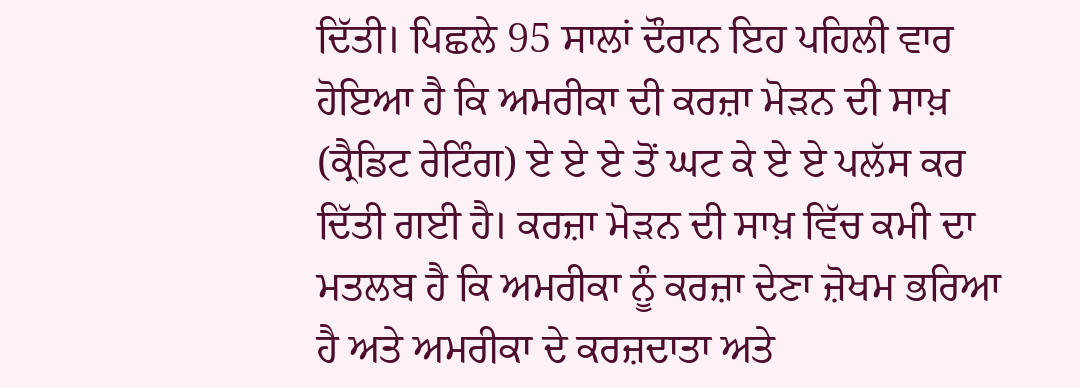ਦਿੱਤੀ। ਪਿਛਲੇ 95 ਸਾਲਾਂ ਦੌਰਾਨ ਇਹ ਪਹਿਲੀ ਵਾਰ ਹੋਇਆ ਹੈ ਕਿ ਅਮਰੀਕਾ ਦੀ ਕਰਜ਼ਾ ਮੋੜਨ ਦੀ ਸਾਖ਼ (ਕ੍ਰੈਡਿਟ ਰੇਟਿੰਗ) ਏ ਏ ਏ ਤੋਂ ਘਟ ਕੇ ਏ ਏ ਪਲੱਸ ਕਰ ਦਿੱਤੀ ਗਈ ਹੈ। ਕਰਜ਼ਾ ਮੋੜਨ ਦੀ ਸਾਖ਼ ਵਿੱਚ ਕਮੀ ਦਾ ਮਤਲਬ ਹੈ ਕਿ ਅਮਰੀਕਾ ਨੂੰ ਕਰਜ਼ਾ ਦੇਣਾ ਜ਼ੋਖਮ ਭਰਿਆ ਹੈ ਅਤੇ ਅਮਰੀਕਾ ਦੇ ਕਰਜ਼ਦਾਤਾ ਅਤੇ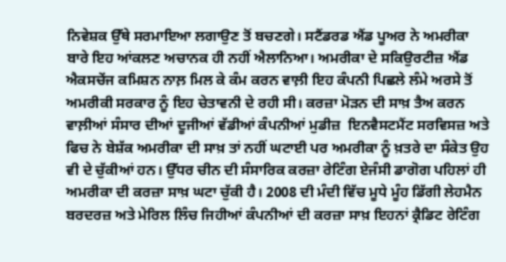ਨਿਵੇਸ਼ਕ ਉੱਥੇ ਸਰਮਾਇਆ ਲਗਾਉਣ ਤੋਂ ਬਚਣਗੇ। ਸਟੈਂਡਰਡ ਐਂਡ ਪੂਅਰ ਨੇ ਅਮਰੀਕਾ ਬਾਰੇ ਇਹ ਆਂਕਲਣ ਅਚਾਨਕ ਹੀ ਨਹੀਂ ਐਲਾਨਿਆ। ਅਮਰੀਕਾ ਦੇ ਸਕਿਉਰਟੀਜ਼ ਐਂਡ ਐਕਸਚੇਂਜ ਕਮਿਸ਼ਨ ਨਾਲ਼ ਮਿਲ ਕੇ ਕੰਮ ਕਰਨ ਵਾਲ਼ੀ ਇਹ ਕੰਪਨੀ ਪਿਛਲੇ ਲੰਮੇ ਅਰਸੇ ਤੋਂ ਅਮਰੀਕੀ ਸਰਕਾਰ ਨੂੰ ਇਹ ਚੇਤਾਵਨੀ ਦੇ ਰਹੀ ਸੀ। ਕਰਜ਼ਾ ਮੋੜਨ ਦੀ ਸਾਖ਼ ਤੈਅ ਕਰਨ ਵਾਲ਼ੀਆਂ ਸੰਸਾਰ ਦੀਆਂ ਦੂਜੀਆਂ ਵੱਡੀਆਂ ਕੰਪਨੀਆਂ ਮੁਡੀਜ਼  ਇਨਵੈਸਟਮੈਂਟ ਸਰਵਿਸਜ਼ ਅਤੇ ਫਿਚ ਨੇ ਬੇਸ਼ੱਕ ਅਮਰੀਕਾ ਦੀ ਸਾਖ਼ ਤਾਂ ਨਹੀਂ ਘਟਾਈ ਪਰ ਅਮਰੀਕਾ ਨੂੰ ਖ਼ਤਰੇ ਦਾ ਸੰਕੇਤ ਉਹ ਵੀ ਦੇ ਚੁੱਕੀਆਂ ਹਨ। ਉੱਧਰ ਚੀਨ ਦੀ ਸੰਸਾਰਿਕ ਕਰਜ਼ਾ ਰੇਟਿੰਗ ਏਜੰਸੀ ਡਾਗੋਗ ਪਹਿਲਾਂ ਹੀ ਅਮਰੀਕਾ ਦੀ ਕਰਜ਼ਾ ਸਾਖ਼ ਘਟਾ ਚੁੱਕੀ ਹੈ। 2008 ਦੀ ਮੰਦੀ ਵਿੱਚ ਮੂਧੇ ਮੂੰਹ ਡਿੱਗੀ ਲੇਹਮੈਨ ਬਰਦਰਜ਼ ਅਤੇ ਮੇਰਿਲ ਲਿੰਚ ਜਿਹੀਆਂ ਕੰਪਨੀਆਂ ਦੀ ਕਰਜ਼ਾ ਸਾਖ਼ ਇਹਨਾਂ ਕ੍ਰੈਡਿਟ ਰੇਟਿੰਗ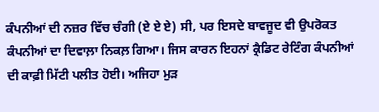ਕੰਪਨੀਆਂ ਦੀ ਨਜ਼ਰ ਵਿੱਚ ਚੰਗੀ (ਏ ਏ ਏ) ਸੀ, ਪਰ ਇਸਦੇ ਬਾਵਜੂਦ ਵੀ ਉਪਰੋਕਤ ਕੰਪਨੀਆਂ ਦਾ ਦਿਵਾਲ਼ਾ ਨਿਕਲ਼ ਗਿਆ। ਜਿਸ ਕਾਰਨ ਇਹਨਾਂ ਕ੍ਰੈਡਿਟ ਰੇਟਿੰਗ ਕੰਪਨੀਆਂ ਦੀ ਕਾਫ਼ੀ ਮਿੱਟੀ ਪਲੀਤ ਹੋਈ। ਅਜਿਹਾ ਮੁੜ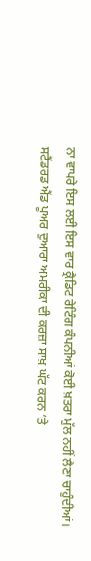ਨਾ ਵਾਪਰੇ ਇਸ ਲਈ ਇਸ ਵਾਰ ਕ੍ਰੈਡਿਟ ਰੇਟਿੰਗ ਕੰਪਨੀਆਂ ਕੋਈ ਖ਼ਤਰਾ ਮੁੱਲ ਨਹੀਂ ਲੈਣਾ ਚਾਹੁੰਦੀਆਂ। ਸਟੈਂਡਰਡ ਐਂਡ ਪੂਅਰ ਦੁਆਰਾ ਅਮਰੀਕਾ ਦੀ ਕਰਜ਼ਾ ਸਾਖ਼ ਘੱਟ ਕਰਨ ‘ਤੇ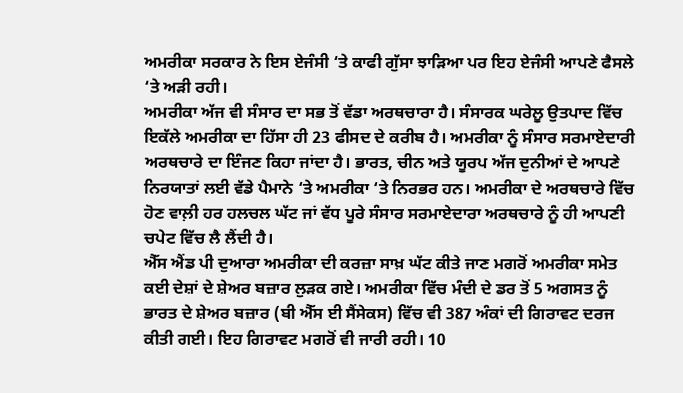ਅਮਰੀਕਾ ਸਰਕਾਰ ਨੇ ਇਸ ਏਜੰਸੀ ‘ਤੇ ਕਾਫੀ ਗੁੱਸਾ ਝਾੜਿਆ ਪਰ ਇਹ ਏਜੰਸੀ ਆਪਣੇ ਫੈਸਲੇ ‘ਤੇ ਅੜੀ ਰਹੀ।
ਅਮਰੀਕਾ ਅੱਜ ਵੀ ਸੰਸਾਰ ਦਾ ਸਭ ਤੋਂ ਵੱਡਾ ਅਰਥਚਾਰਾ ਹੈ। ਸੰਸਾਰਕ ਘਰੇਲੂ ਉਤਪਾਦ ਵਿੱਚ ਇਕੱਲੇ ਅਮਰੀਕਾ ਦਾ ਹਿੱਸਾ ਹੀ 23 ਫੀਸਦ ਦੇ ਕਰੀਬ ਹੈ। ਅਮਰੀਕਾ ਨੂੰ ਸੰਸਾਰ ਸਰਮਾਏਦਾਰੀ ਅਰਥਚਾਰੇ ਦਾ ਇੰਜਣ ਕਿਹਾ ਜਾਂਦਾ ਹੈ। ਭਾਰਤ, ਚੀਨ ਅਤੇ ਯੂਰਪ ਅੱਜ ਦੁਨੀਆਂ ਦੇ ਆਪਣੇ ਨਿਰਯਾਤਾਂ ਲਈ ਵੱਡੇ ਪੈਮਾਨੇ ‘ਤੇ ਅਮਰੀਕਾ ‘ਤੇ ਨਿਰਭਰ ਹਨ। ਅਮਰੀਕਾ ਦੇ ਅਰਥਚਾਰੇ ਵਿੱਚ ਹੋਣ ਵਾਲ਼ੀ ਹਰ ਹਲਚਲ ਘੱਟ ਜਾਂ ਵੱਧ ਪੂਰੇ ਸੰਸਾਰ ਸਰਮਾਏਦਾਰਾ ਅਰਥਚਾਰੇ ਨੂੰ ਹੀ ਆਪਣੀ ਚਪੇਟ ਵਿੱਚ ਲੈ ਲੈਂਦੀ ਹੈ।
ਐੱਸ ਐਂਡ ਪੀ ਦੁਆਰਾ ਅਮਰੀਕਾ ਦੀ ਕਰਜ਼ਾ ਸਾਖ਼ ਘੱਟ ਕੀਤੇ ਜਾਣ ਮਗਰੋਂ ਅਮਰੀਕਾ ਸਮੇਤ ਕਈ ਦੇਸ਼ਾਂ ਦੇ ਸ਼ੇਅਰ ਬਜ਼ਾਰ ਲੁੜਕ ਗਏ। ਅਮਰੀਕਾ ਵਿੱਚ ਮੰਦੀ ਦੇ ਡਰ ਤੋਂ 5 ਅਗਸਤ ਨੂੰ ਭਾਰਤ ਦੇ ਸ਼ੇਅਰ ਬਜ਼ਾਰ (ਬੀ ਐੱਸ ਈ ਸੈਂਸੇਕਸ) ਵਿੱਚ ਵੀ 387 ਅੰਕਾਂ ਦੀ ਗਿਰਾਵਟ ਦਰਜ ਕੀਤੀ ਗਈ। ਇਹ ਗਿਰਾਵਟ ਮਗਰੋਂ ਵੀ ਜਾਰੀ ਰਹੀ। 10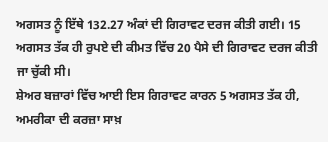ਅਗਸਤ ਨੂੰ ਇੱਥੇ 132.27 ਅੰਕਾਂ ਦੀ ਗਿਰਾਵਟ ਦਰਜ ਕੀਤੀ ਗਈ। 15 ਅਗਸਤ ਤੱਕ ਹੀ ਰੁਪਏ ਦੀ ਕੀਮਤ ਵਿੱਚ 20 ਪੈਸੇ ਦੀ ਗਿਰਾਵਟ ਦਰਜ ਕੀਤੀ ਜਾ ਚੁੱਕੀ ਸੀ।
ਸ਼ੇਅਰ ਬਜ਼ਾਰਾਂ ਵਿੱਚ ਆਈ ਇਸ ਗਿਰਾਵਟ ਕਾਰਨ 5 ਅਗਸਤ ਤੱਕ ਹੀ, ਅਮਰੀਕਾ ਦੀ ਕਰਜ਼ਾ ਸਾਖ਼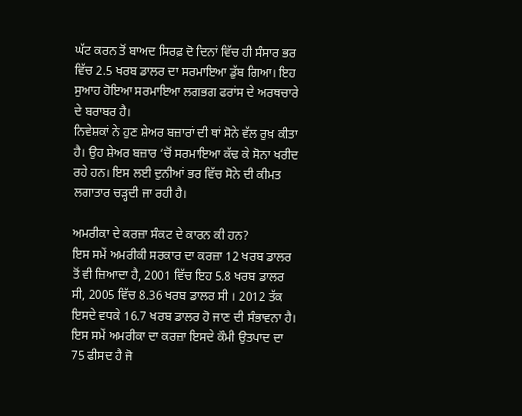ਘੱਟ ਕਰਨ ਤੋਂ ਬਾਅਦ ਸਿਰਫ਼ ਦੋ ਦਿਨਾਂ ਵਿੱਚ ਹੀ ਸੰਸਾਰ ਭਰ ਵਿੱਚ 2.5 ਖਰਬ ਡਾਲਰ ਦਾ ਸਰਮਾਇਆ ਡੁੱਬ ਗਿਆ। ਇਹ ਸੁਆਹ ਹੋਇਆ ਸਰਮਾਇਆ ਲਗਭਗ ਫਰਾਂਸ ਦੇ ਅਰਥਚਾਰੇ ਦੇ ਬਰਾਬਰ ਹੈ।
ਨਿਵੇਸ਼ਕਾਂ ਨੇ ਹੁਣ ਸ਼ੇਅਰ ਬਜ਼ਾਰਾਂ ਦੀ ਥਾਂ ਸੋਨੇ ਵੱਲ ਰੁਖ਼ ਕੀਤਾ ਹੈ। ਉਹ ਸ਼ੇਅਰ ਬਜ਼ਾਰ ‘ਚੋਂ ਸਰਮਾਇਆ ਕੱਢ ਕੇ ਸੋਨਾ ਖਰੀਦ ਰਹੇ ਹਨ। ਇਸ ਲਈ ਦੁਨੀਆਂ ਭਰ ਵਿੱਚ ਸੋਨੇ ਦੀ ਕੀਮਤ ਲਗਾਤਾਰ ਚੜ੍ਹਦੀ ਜਾ ਰਹੀ ਹੈ।

ਅਮਰੀਕਾ ਦੇ ਕਰਜ਼ਾ ਸੰਕਟ ਦੇ ਕਾਰਨ ਕੀ ਹਨ?
ਇਸ ਸਮੇਂ ਅਮਰੀਕੀ ਸਰਕਾਰ ਦਾ ਕਰਜ਼ਾ 12 ਖਰਬ ਡਾਲਰ ਤੋਂ ਵੀ ਜ਼ਿਆਦਾ ਹੈ, 2001 ਵਿੱਚ ਇਹ 5.8 ਖਰਬ ਡਾਲਰ ਸੀ, 2005 ਵਿੱਚ 8.36 ਖਰਬ ਡਾਲਰ ਸੀ । 2012 ਤੱਕ ਇਸਦੇ ਵਧਕੇ 16.7 ਖਰਬ ਡਾਲਰ ਹੋ ਜਾਣ ਦੀ ਸੰਭਾਵਨਾ ਹੈ। ਇਸ ਸਮੇਂ ਅਮਰੀਕਾ ਦਾ ਕਰਜ਼ਾ ਇਸਦੇ ਕੌਮੀ ਉਤਪਾਦ ਦਾ 75 ਫੀਸਦ ਹੈ ਜੋ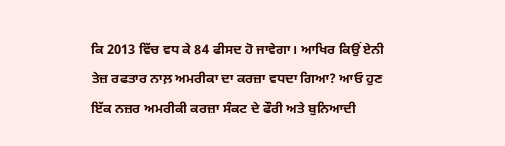ਕਿ 2013 ਵਿੱਚ ਵਧ ਕੇ 84 ਫੀਸਦ ਹੋ ਜਾਵੇਗਾ। ਆਖਿਰ ਕਿਉਂ ਏਨੀ ਤੇਜ਼ ਰਫਤਾਰ ਨਾਲ਼ ਅਮਰੀਕਾ ਦਾ ਕਰਜ਼ਾ ਵਧਦਾ ਗਿਆ? ਆਓ ਹੁਣ ਇੱਕ ਨਜ਼ਰ ਅਮਰੀਕੀ ਕਰਜ਼ਾ ਸੰਕਟ ਦੇ ਫੌਰੀ ਅਤੇ ਬੁਨਿਆਦੀ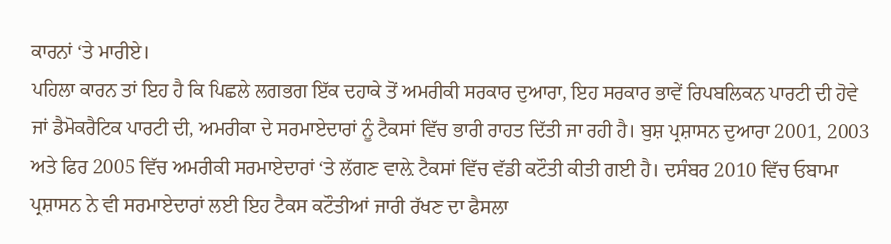ਕਾਰਨਾਂ ‘ਤੇ ਮਾਰੀਏ।
ਪਹਿਲਾ ਕਾਰਨ ਤਾਂ ਇਹ ਹੈ ਕਿ ਪਿਛਲੇ ਲਗਭਗ ਇੱਕ ਦਹਾਕੇ ਤੋਂ ਅਮਰੀਕੀ ਸਰਕਾਰ ਦੁਆਰਾ, ਇਹ ਸਰਕਾਰ ਭਾਵੇਂ ਰਿਪਬਲਿਕਨ ਪਾਰਟੀ ਦੀ ਹੋਵੇ ਜਾਂ ਡੈਮੋਕਰੈਟਿਕ ਪਾਰਟੀ ਦੀ, ਅਮਰੀਕਾ ਦੇ ਸਰਮਾਏਦਾਰਾਂ ਨੂੰ ਟੈਕਸਾਂ ਵਿੱਚ ਭਾਰੀ ਰਾਹਤ ਦਿੱਤੀ ਜਾ ਰਹੀ ਹੈ। ਬੁਸ਼ ਪ੍ਰਸ਼ਾਸਨ ਦੁਆਰਾ 2001, 2003 ਅਤੇ ਫਿਰ 2005 ਵਿੱਚ ਅਮਰੀਕੀ ਸਰਮਾਏਦਾਰਾਂ ‘ਤੇ ਲੱਗਣ ਵਾਲ਼ੇ ਟੈਕਸਾਂ ਵਿੱਚ ਵੱਡੀ ਕਟੌਤੀ ਕੀਤੀ ਗਈ ਹੈ। ਦਸੰਬਰ 2010 ਵਿੱਚ ਓਬਾਮਾ ਪ੍ਰਸ਼ਾਸਨ ਨੇ ਵੀ ਸਰਮਾਏਦਾਰਾਂ ਲਈ ਇਹ ਟੈਕਸ ਕਟੌਤੀਆਂ ਜਾਰੀ ਰੱਖਣ ਦਾ ਫੈਸਲਾ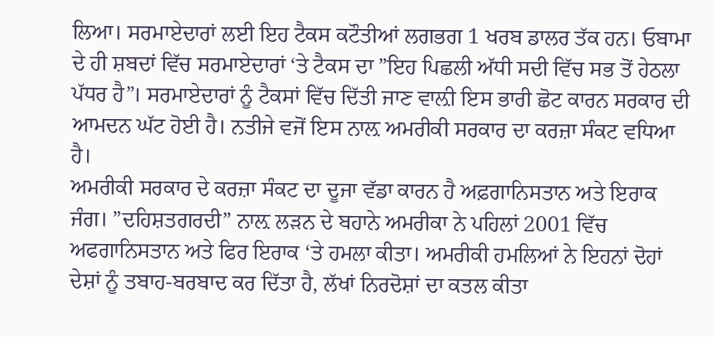ਲਿਆ। ਸਰਮਾਏਦਾਰਾਂ ਲਈ ਇਹ ਟੈਕਸ ਕਟੌਤੀਆਂ ਲਗਭਗ 1 ਖਰਬ ਡਾਲਰ ਤੱਕ ਹਨ। ਓਬਾਮਾ ਦੇ ਹੀ ਸ਼ਬਦਾਂ ਵਿੱਚ ਸਰਮਾਏਦਾਰਾਂ ‘ਤੇ ਟੈਕਸ ਦਾ ”ਇਹ ਪਿਛਲੀ ਅੱਧੀ ਸਦੀ ਵਿੱਚ ਸਭ ਤੋਂ ਹੇਠਲਾ ਪੱਧਰ ਹੈ”। ਸਰਮਾਏਦਾਰਾਂ ਨੂੰ ਟੈਕਸਾਂ ਵਿੱਚ ਦਿੱਤੀ ਜਾਣ ਵਾਲ਼ੀ ਇਸ ਭਾਰੀ ਛੋਟ ਕਾਰਨ ਸਰਕਾਰ ਦੀ ਆਮਦਨ ਘੱਟ ਹੋਈ ਹੈ। ਨਤੀਜੇ ਵਜੋਂ ਇਸ ਨਾਲ਼ ਅਮਰੀਕੀ ਸਰਕਾਰ ਦਾ ਕਰਜ਼ਾ ਸੰਕਟ ਵਧਿਆ ਹੈ।
ਅਮਰੀਕੀ ਸਰਕਾਰ ਦੇ ਕਰਜ਼ਾ ਸੰਕਟ ਦਾ ਦੂਜਾ ਵੱਡਾ ਕਾਰਨ ਹੈ ਅਫ਼ਗਾਨਿਸਤਾਨ ਅਤੇ ਇਰਾਕ ਜੰਗ। ”ਦਹਿਸ਼ਤਗਰਦੀ” ਨਾਲ਼ ਲੜਨ ਦੇ ਬਹਾਨੇ ਅਮਰੀਕਾ ਨੇ ਪਹਿਲਾਂ 2001 ਵਿੱਚ ਅਫਗਾਨਿਸਤਾਨ ਅਤੇ ਫਿਰ ਇਰਾਕ ‘ਤੇ ਹਮਲਾ ਕੀਤਾ। ਅਮਰੀਕੀ ਹਮਲਿਆਂ ਨੇ ਇਹਨਾਂ ਦੋਹਾਂ ਦੇਸ਼ਾਂ ਨੂੰ ਤਬਾਹ-ਬਰਬਾਦ ਕਰ ਦਿੱਤਾ ਹੈ, ਲੱਖਾਂ ਨਿਰਦੋਸ਼ਾਂ ਦਾ ਕਤਲ ਕੀਤਾ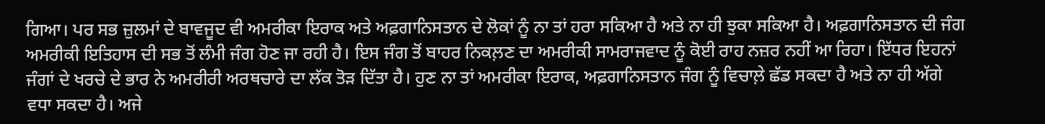ਗਿਆ। ਪਰ ਸਭ ਜ਼ੁਲਮਾਂ ਦੇ ਬਾਵਜੂਦ ਵੀ ਅਮਰੀਕਾ ਇਰਾਕ ਅਤੇ ਅਫ਼ਗਾਨਿਸਤਾਨ ਦੇ ਲੋਕਾਂ ਨੂੰ ਨਾ ਤਾਂ ਹਰਾ ਸਕਿਆ ਹੈ ਅਤੇ ਨਾ ਹੀ ਝੁਕਾ ਸਕਿਆ ਹੈ। ਅਫ਼ਗਾਨਿਸਤਾਨ ਦੀ ਜੰਗ ਅਮਰੀਕੀ ਇਤਿਹਾਸ ਦੀ ਸਭ ਤੋਂ ਲੰਮੀ ਜੰਗ ਹੋਣ ਜਾ ਰਹੀ ਹੈ। ਇਸ ਜੰਗ ਤੋਂ ਬਾਹਰ ਨਿਕਲ਼ਣ ਦਾ ਅਮਰੀਕੀ ਸਾਮਰਾਜਵਾਦ ਨੂੰ ਕੋਈ ਰਾਹ ਨਜ਼ਰ ਨਹੀਂ ਆ ਰਿਹਾ। ਇੱਧਰ ਇਹਨਾਂ ਜੰਗਾਂ ਦੇ ਖਰਚੇ ਦੇ ਭਾਰ ਨੇ ਅਮਰੀਰੀ ਅਰਥਚਾਰੇ ਦਾ ਲੱਕ ਤੋੜ ਦਿੱਤਾ ਹੈ। ਹੁਣ ਨਾ ਤਾਂ ਅਮਰੀਕਾ ਇਰਾਕ, ਅਫ਼ਗਾਨਿਸਤਾਨ ਜੰਗ ਨੂੰ ਵਿਚਾਲ਼ੇ ਛੱਡ ਸਕਦਾ ਹੈ ਅਤੇ ਨਾ ਹੀ ਅੱਗੇ ਵਧਾ ਸਕਦਾ ਹੈ। ਅਜੇ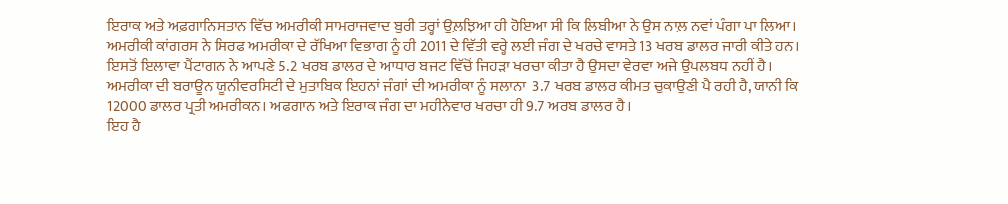ਇਰਾਕ ਅਤੇ ਅਫ਼ਗਾਨਿਸਤਾਨ ਵਿੱਚ ਅਮਰੀਕੀ ਸਾਮਰਾਜਵਾਦ ਬੁਰੀ ਤਰ੍ਹਾਂ ਉਲ਼ਝਿਆ ਹੀ ਹੋਇਆ ਸੀ ਕਿ ਲਿਬੀਆ ਨੇ ਉਸ ਨਾਲ਼ ਨਵਾਂ ਪੰਗਾ ਪਾ ਲਿਆ।
ਅਮਰੀਕੀ ਕਾਂਗਰਸ ਨੇ ਸਿਰਫ ਅਮਰੀਕਾ ਦੇ ਰੱਖਿਆ ਵਿਭਾਗ ਨੂੰ ਹੀ 2011 ਦੇ ਵਿੱਤੀ ਵਰ੍ਹੇ ਲਈ ਜੰਗ ਦੇ ਖਰਚੇ ਵਾਸਤੇ 13 ਖਰਬ ਡਾਲਰ ਜਾਰੀ ਕੀਤੇ ਹਨ। ਇਸਤੋਂ ਇਲਾਵਾ ਪੈਂਟਾਗਨ ਨੇ ਆਪਣੇ 5.2 ਖਰਬ ਡਾਲਰ ਦੇ ਆਧਾਰ ਬਜਟ ਵਿੱਚੋਂ ਜਿਹੜਾ ਖਰਚਾ ਕੀਤਾ ਹੈ ਉਸਦਾ ਵੇਰਵਾ ਅਜੇ ਉਪਲਬਧ ਨਹੀਂ ਹੈ।
ਅਮਰੀਕਾ ਦੀ ਬਰਾਊਨ ਯੂਨੀਵਰਸਿਟੀ ਦੇ ਮੁਤਾਬਿਕ ਇਹਨਾਂ ਜੰਗਾਂ ਦੀ ਅਮਰੀਕਾ ਨੂੰ ਸਲਾਨਾ  3.7 ਖਰਬ ਡਾਲਰ ਕੀਮਤ ਚੁਕਾਉਣੀ ਪੈ ਰਹੀ ਹੈ, ਯਾਨੀ ਕਿ 12000 ਡਾਲਰ ਪ੍ਰਤੀ ਅਮਰੀਕਨ। ਅਫਗਾਨ ਅਤੇ ਇਰਾਕ ਜੰਗ ਦਾ ਮਹੀਨੇਵਾਰ ਖਰਚਾ ਹੀ 9.7 ਅਰਬ ਡਾਲਰ ਹੈ।
ਇਹ ਹੈ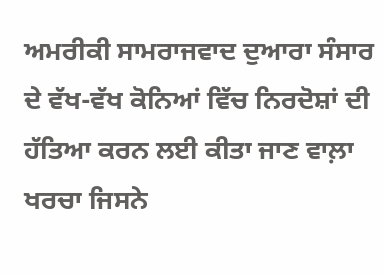ਅਮਰੀਕੀ ਸਾਮਰਾਜਵਾਦ ਦੁਆਰਾ ਸੰਸਾਰ ਦੇ ਵੱਖ-ਵੱਖ ਕੋਨਿਆਂ ਵਿੱਚ ਨਿਰਦੋਸ਼ਾਂ ਦੀ ਹੱਤਿਆ ਕਰਨ ਲਈ ਕੀਤਾ ਜਾਣ ਵਾਲ਼ਾ ਖਰਚਾ ਜਿਸਨੇ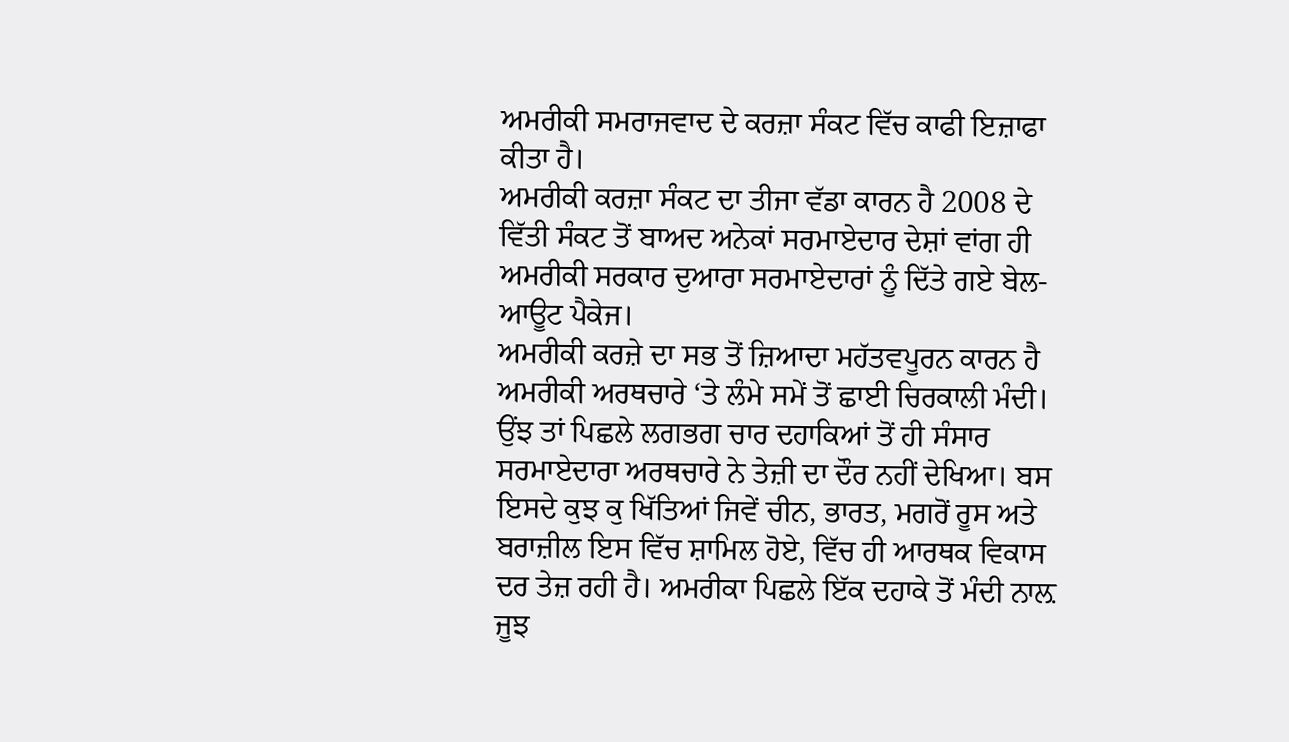ਅਮਰੀਕੀ ਸਮਰਾਜਵਾਦ ਦੇ ਕਰਜ਼ਾ ਸੰਕਟ ਵਿੱਚ ਕਾਫੀ ਇਜ਼ਾਫਾ ਕੀਤਾ ਹੈ।
ਅਮਰੀਕੀ ਕਰਜ਼ਾ ਸੰਕਟ ਦਾ ਤੀਜਾ ਵੱਡਾ ਕਾਰਨ ਹੈ 2008 ਦੇ ਵਿੱਤੀ ਸੰਕਟ ਤੋਂ ਬਾਅਦ ਅਨੇਕਾਂ ਸਰਮਾਏਦਾਰ ਦੇਸ਼ਾਂ ਵਾਂਗ ਹੀ ਅਮਰੀਕੀ ਸਰਕਾਰ ਦੁਆਰਾ ਸਰਮਾਏਦਾਰਾਂ ਨੂੰ ਦਿੱਤੇ ਗਏ ਬੇਲ-ਆਊਟ ਪੈਕੇਜ।
ਅਮਰੀਕੀ ਕਰਜ਼ੇ ਦਾ ਸਭ ਤੋਂ ਜ਼ਿਆਦਾ ਮਹੱਤਵਪੂਰਨ ਕਾਰਨ ਹੈ ਅਮਰੀਕੀ ਅਰਥਚਾਰੇ ‘ਤੇ ਲੰਮੇ ਸਮੇਂ ਤੋਂ ਛਾਈ ਚਿਰਕਾਲੀ ਮੰਦੀ। ਉਂਝ ਤਾਂ ਪਿਛਲੇ ਲਗਭਗ ਚਾਰ ਦਹਾਕਿਆਂ ਤੋਂ ਹੀ ਸੰਸਾਰ ਸਰਮਾਏਦਾਰਾ ਅਰਥਚਾਰੇ ਨੇ ਤੇਜ਼ੀ ਦਾ ਦੌਰ ਨਹੀਂ ਦੇਖਿਆ। ਬਸ ਇਸਦੇ ਕੁਝ ਕੁ ਖਿੱਤਿਆਂ ਜਿਵੇਂ ਚੀਨ, ਭਾਰਤ, ਮਗਰੋਂ ਰੂਸ ਅਤੇ ਬਰਾਜ਼ੀਲ ਇਸ ਵਿੱਚ ਸ਼ਾਮਿਲ ਹੋਏ, ਵਿੱਚ ਹੀ ਆਰਥਕ ਵਿਕਾਸ ਦਰ ਤੇਜ਼ ਰਹੀ ਹੈ। ਅਮਰੀਕਾ ਪਿਛਲੇ ਇੱਕ ਦਹਾਕੇ ਤੋਂ ਮੰਦੀ ਨਾਲ਼ ਜੂਝ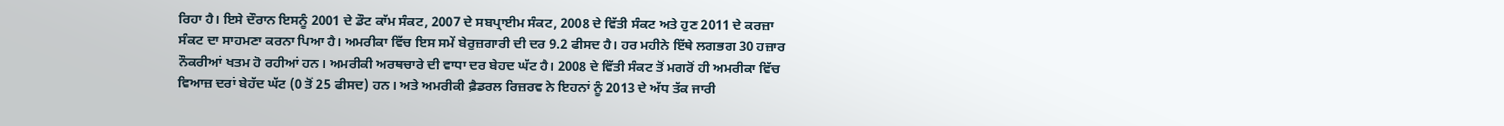ਰਿਹਾ ਹੈ। ਇਸੇ ਦੌਰਾਨ ਇਸਨੂੰ 2001 ਦੇ ਡੌਟ ਕਾੱਮ ਸੰਕਟ, 2007 ਦੇ ਸਬਪ੍ਰਾਈਮ ਸੰਕਟ, 2008 ਦੇ ਵਿੱਤੀ ਸੰਕਟ ਅਤੇ ਹੁਣ 2011 ਦੇ ਕਰਜ਼ਾ ਸੰਕਟ ਦਾ ਸਾਹਮਣਾ ਕਰਨਾ ਪਿਆ ਹੈ। ਅਮਰੀਕਾ ਵਿੱਚ ਇਸ ਸਮੇਂ ਬੇਰੁਜ਼ਗਾਰੀ ਦੀ ਦਰ 9.2 ਫੀਸਦ ਹੈ। ਹਰ ਮਹੀਨੇ ਇੱਥੇ ਲਗਭਗ 30 ਹਜ਼ਾਰ ਨੌਕਰੀਆਂ ਖਤਮ ਹੋ ਰਹੀਆਂ ਹਨ। ਅਮਰੀਕੀ ਅਰਥਚਾਰੇ ਦੀ ਵਾਧਾ ਦਰ ਬੇਹਦ ਘੱਟ ਹੈ। 2008 ਦੇ ਵਿੱਤੀ ਸੰਕਟ ਤੋਂ ਮਗਰੋਂ ਹੀ ਅਮਰੀਕਾ ਵਿੱਚ ਵਿਆਜ਼ ਦਰਾਂ ਬੇਹੱਦ ਘੱਟ (0 ਤੋਂ 25 ਫੀਸਦ) ਹਨ। ਅਤੇ ਅਮਰੀਕੀ ਫ਼ੈਡਰਲ ਰਿਜ਼ਰਵ ਨੇ ਇਹਨਾਂ ਨੂੰ 2013 ਦੇ ਅੱਧ ਤੱਕ ਜਾਰੀ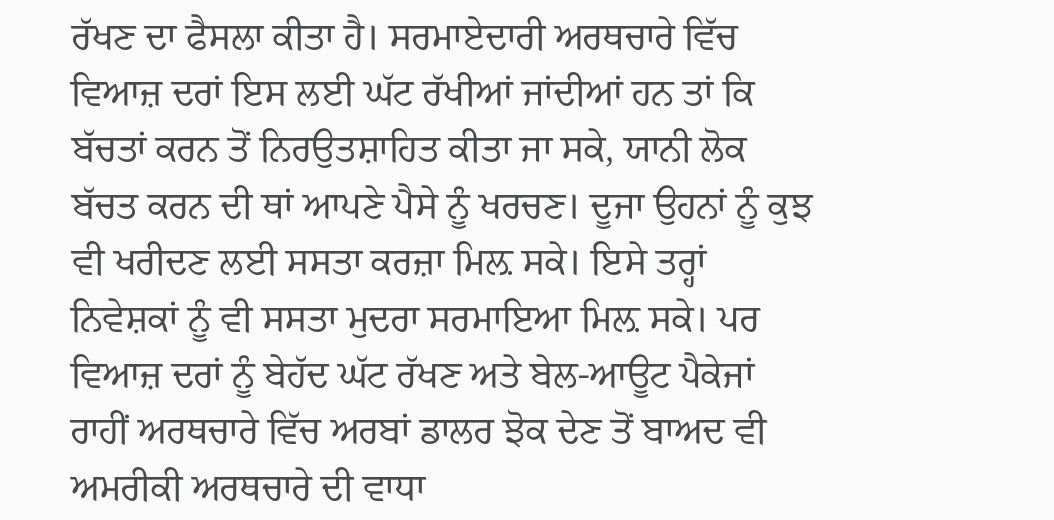ਰੱਖਣ ਦਾ ਫੈਸਲਾ ਕੀਤਾ ਹੈ। ਸਰਮਾਏਦਾਰੀ ਅਰਥਚਾਰੇ ਵਿੱਚ ਵਿਆਜ਼ ਦਰਾਂ ਇਸ ਲਈ ਘੱਟ ਰੱਖੀਆਂ ਜਾਂਦੀਆਂ ਹਨ ਤਾਂ ਕਿ ਬੱਚਤਾਂ ਕਰਨ ਤੋਂ ਨਿਰਉਤਸ਼ਾਹਿਤ ਕੀਤਾ ਜਾ ਸਕੇ, ਯਾਨੀ ਲੋਕ ਬੱਚਤ ਕਰਨ ਦੀ ਥਾਂ ਆਪਣੇ ਪੈਸੇ ਨੂੰ ਖਰਚਣ। ਦੂਜਾ ਉਹਨਾਂ ਨੂੰ ਕੁਝ ਵੀ ਖਰੀਦਣ ਲਈ ਸਸਤਾ ਕਰਜ਼ਾ ਮਿਲ਼ ਸਕੇ। ਇਸੇ ਤਰ੍ਹਾਂ ਨਿਵੇਸ਼ਕਾਂ ਨੂੰ ਵੀ ਸਸਤਾ ਮੁਦਰਾ ਸਰਮਾਇਆ ਮਿਲ਼ ਸਕੇ। ਪਰ ਵਿਆਜ਼ ਦਰਾਂ ਨੂੰ ਬੇਹੱਦ ਘੱਟ ਰੱਖਣ ਅਤੇ ਬੇਲ-ਆਊਟ ਪੈਕੇਜਾਂ ਰਾਹੀਂ ਅਰਥਚਾਰੇ ਵਿੱਚ ਅਰਬਾਂ ਡਾਲਰ ਝੋਕ ਦੇਣ ਤੋਂ ਬਾਅਦ ਵੀ ਅਮਰੀਕੀ ਅਰਥਚਾਰੇ ਦੀ ਵਾਧਾ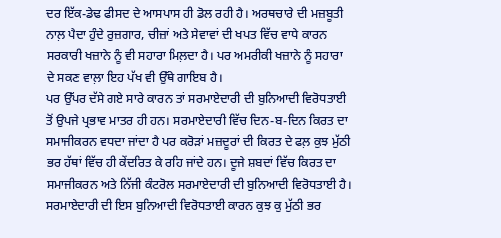ਦਰ ਇੱਕ-ਡੇਢ ਫੀਸਦ ਦੇ ਆਸਪਾਸ ਹੀ ਡੋਲ ਰਹੀ ਹੈ। ਅਰਥਚਾਰੇ ਦੀ ਮਜ਼ਬੂਤੀ ਨਾਲ਼ ਪੈਦਾ ਹੁੰਦੇ ਰੁਜ਼ਗਾਰ, ਚੀਜ਼ਾਂ ਅਤੇ ਸੇਵਾਵਾਂ ਦੀ ਖਪਤ ਵਿੱਚ ਵਾਧੇ ਕਾਰਨ ਸਰਕਾਰੀ ਖਜ਼ਾਨੇ ਨੂੰ ਵੀ ਸਹਾਰਾ ਮਿਲ਼ਦਾ ਹੈ। ਪਰ ਅਮਰੀਕੀ ਖਜ਼ਾਨੇ ਨੂੰ ਸਹਾਰਾ ਦੇ ਸਕਣ ਵਾਲ਼ਾ ਇਹ ਪੱਖ ਵੀ ਉੱਥੇ ਗਾਇਬ ਹੈ।
ਪਰ ਉੱਪਰ ਦੱਸੇ ਗਏ ਸਾਰੇ ਕਾਰਨ ਤਾਂ ਸਰਮਾਏਦਾਰੀ ਦੀ ਬੁਨਿਆਦੀ ਵਿਰੋਧਤਾਈ ਤੋਂ ਉਪਜੇ ਪ੍ਰਭਾਵ ਮਾਤਰ ਹੀ ਹਨ। ਸਰਮਾਏਦਾਰੀ ਵਿੱਚ ਦਿਨ-ਬ-ਦਿਨ ਕਿਰਤ ਦਾ ਸਮਾਜੀਕਰਨ ਵਧਦਾ ਜਾਂਦਾ ਹੈ ਪਰ ਕਰੋੜਾਂ ਮਜ਼ਦੂਰਾਂ ਦੀ ਕਿਰਤ ਦੇ ਫਲ਼ ਕੁਝ ਮੁੱਠੀ ਭਰ ਹੱਥਾਂ ਵਿੱਚ ਹੀ ਕੇਂਦਰਿਤ ਕੇ ਰਹਿ ਜਾਂਦੇ ਹਨ। ਦੂਜੇ ਸ਼ਬਦਾਂ ਵਿੱਚ ਕਿਰਤ ਦਾ ਸਮਾਜੀਕਰਨ ਅਤੇ ਨਿੱਜੀ ਕੰਟਰੋਲ ਸਰਮਾਏਦਾਰੀ ਦੀ ਬੁਨਿਆਦੀ ਵਿਰੋਧਤਾਈ ਹੈ। ਸਰਮਾਏਦਾਰੀ ਦੀ ਇਸ ਬੁਨਿਆਦੀ ਵਿਰੋਧਤਾਈ ਕਾਰਨ ਕੁਝ ਕੁ ਮੁੱਠੀ ਭਰ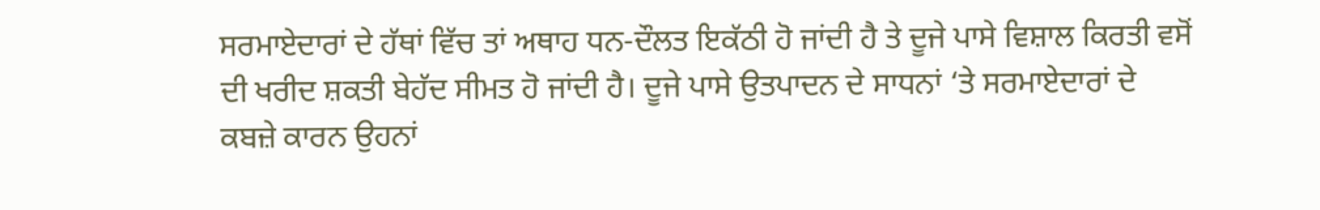ਸਰਮਾਏਦਾਰਾਂ ਦੇ ਹੱਥਾਂ ਵਿੱਚ ਤਾਂ ਅਥਾਹ ਧਨ-ਦੌਲਤ ਇਕੱਠੀ ਹੋ ਜਾਂਦੀ ਹੈ ਤੇ ਦੂਜੇ ਪਾਸੇ ਵਿਸ਼ਾਲ ਕਿਰਤੀ ਵਸੋਂ ਦੀ ਖਰੀਦ ਸ਼ਕਤੀ ਬੇਹੱਦ ਸੀਮਤ ਹੋ ਜਾਂਦੀ ਹੈ। ਦੂਜੇ ਪਾਸੇ ਉਤਪਾਦਨ ਦੇ ਸਾਧਨਾਂ ‘ਤੇ ਸਰਮਾਏਦਾਰਾਂ ਦੇ ਕਬਜ਼ੇ ਕਾਰਨ ਉਹਨਾਂ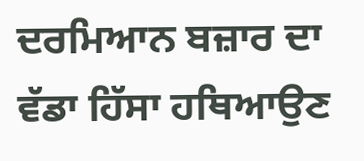ਦਰਮਿਆਨ ਬਜ਼ਾਰ ਦਾ ਵੱਡਾ ਹਿੱਸਾ ਹਥਿਆਉਣ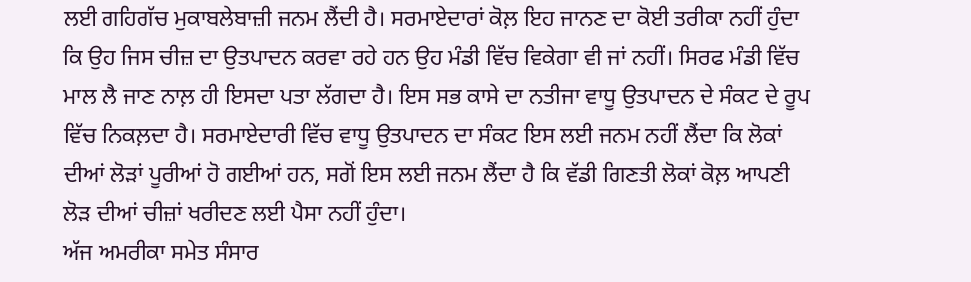ਲਈ ਗਹਿਗੱਚ ਮੁਕਾਬਲੇਬਾਜ਼ੀ ਜਨਮ ਲੈਂਦੀ ਹੈ। ਸਰਮਾਏਦਾਰਾਂ ਕੋਲ਼ ਇਹ ਜਾਨਣ ਦਾ ਕੋਈ ਤਰੀਕਾ ਨਹੀਂ ਹੁੰਦਾ ਕਿ ਉਹ ਜਿਸ ਚੀਜ਼ ਦਾ ਉਤਪਾਦਨ ਕਰਵਾ ਰਹੇ ਹਨ ਉਹ ਮੰਡੀ ਵਿੱਚ ਵਿਕੇਗਾ ਵੀ ਜਾਂ ਨਹੀਂ। ਸਿਰਫ ਮੰਡੀ ਵਿੱਚ ਮਾਲ ਲੈ ਜਾਣ ਨਾਲ਼ ਹੀ ਇਸਦਾ ਪਤਾ ਲੱਗਦਾ ਹੈ। ਇਸ ਸਭ ਕਾਸੇ ਦਾ ਨਤੀਜਾ ਵਾਧੂ ਉਤਪਾਦਨ ਦੇ ਸੰਕਟ ਦੇ ਰੂਪ ਵਿੱਚ ਨਿਕਲ਼ਦਾ ਹੈ। ਸਰਮਾਏਦਾਰੀ ਵਿੱਚ ਵਾਧੂ ਉਤਪਾਦਨ ਦਾ ਸੰਕਟ ਇਸ ਲਈ ਜਨਮ ਨਹੀਂ ਲੈਂਦਾ ਕਿ ਲੋਕਾਂ ਦੀਆਂ ਲੋੜਾਂ ਪੂਰੀਆਂ ਹੋ ਗਈਆਂ ਹਨ, ਸਗੋਂ ਇਸ ਲਈ ਜਨਮ ਲੈਂਦਾ ਹੈ ਕਿ ਵੱਡੀ ਗਿਣਤੀ ਲੋਕਾਂ ਕੋਲ਼ ਆਪਣੀ ਲੋੜ ਦੀਆਂ ਚੀਜ਼ਾਂ ਖਰੀਦਣ ਲਈ ਪੈਸਾ ਨਹੀਂ ਹੁੰਦਾ।
ਅੱਜ ਅਮਰੀਕਾ ਸਮੇਤ ਸੰਸਾਰ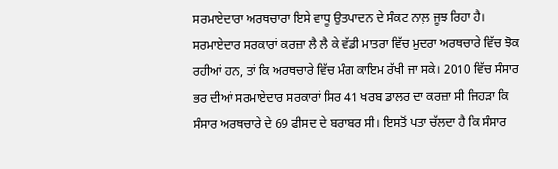ਸਰਮਾਏਦਾਰਾ ਅਰਥਚਾਰਾ ਇਸੇ ਵਾਧੂ ਉਤਪਾਦਨ ਦੇ ਸੰਕਟ ਨਾਲ਼ ਜੂਝ ਰਿਹਾ ਹੈ।  ਸਰਮਾਏਦਾਰ ਸਰਕਾਰਾਂ ਕਰਜ਼ਾ ਲੈ ਲੈ ਕੇ ਵੱਡੀ ਮਾਤਰਾ ਵਿੱਚ ਮੁਦਰਾ ਅਰਥਚਾਰੇ ਵਿੱਚ ਝੋਕ ਰਹੀਆਂ ਹਨ, ਤਾਂ ਕਿ ਅਰਥਚਾਰੇ ਵਿੱਚ ਮੰਗ ਕਾਇਮ ਰੱਖੀ ਜਾ ਸਕੇ। 2010 ਵਿੱਚ ਸੰਸਾਰ ਭਰ ਦੀਆਂ ਸਰਮਾਏਦਾਰ ਸਰਕਾਰਾਂ ਸਿਰ 41 ਖਰਬ ਡਾਲਰ ਦਾ ਕਰਜ਼ਾ ਸੀ ਜਿਹੜਾ ਕਿ ਸੰਸਾਰ ਅਰਥਚਾਰੇ ਦੇ 69 ਫੀਸਦ ਦੇ ਬਰਾਬਰ ਸੀ। ਇਸਤੋਂ ਪਤਾ ਚੱਲਦਾ ਹੈ ਕਿ ਸੰਸਾਰ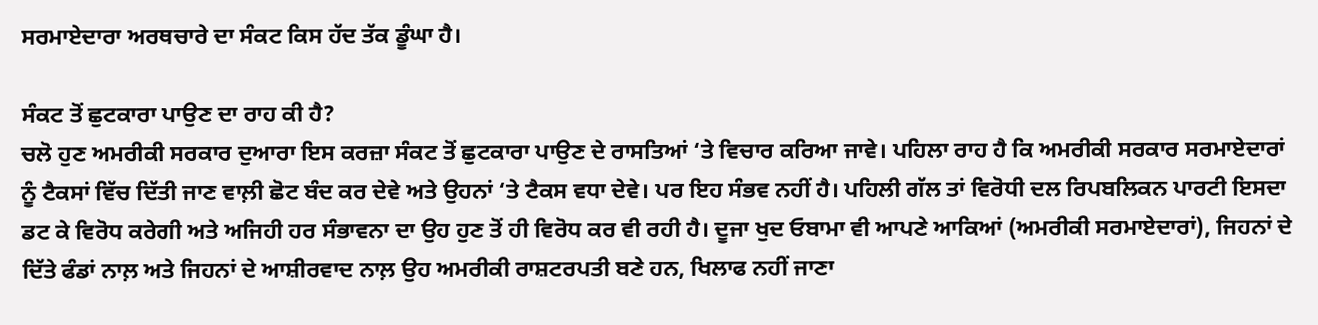ਸਰਮਾਏਦਾਰਾ ਅਰਥਚਾਰੇ ਦਾ ਸੰਕਟ ਕਿਸ ਹੱਦ ਤੱਕ ਡੂੰਘਾ ਹੈ।

ਸੰਕਟ ਤੋਂ ਛੁਟਕਾਰਾ ਪਾਉਣ ਦਾ ਰਾਹ ਕੀ ਹੈ?
ਚਲੋ ਹੁਣ ਅਮਰੀਕੀ ਸਰਕਾਰ ਦੁਆਰਾ ਇਸ ਕਰਜ਼ਾ ਸੰਕਟ ਤੋਂ ਛੁਟਕਾਰਾ ਪਾਉਣ ਦੇ ਰਾਸਤਿਆਂ ‘ਤੇ ਵਿਚਾਰ ਕਰਿਆ ਜਾਵੇ। ਪਹਿਲਾ ਰਾਹ ਹੈ ਕਿ ਅਮਰੀਕੀ ਸਰਕਾਰ ਸਰਮਾਏਦਾਰਾਂ ਨੂੰ ਟੈਕਸਾਂ ਵਿੱਚ ਦਿੱਤੀ ਜਾਣ ਵਾਲ਼ੀ ਛੋਟ ਬੰਦ ਕਰ ਦੇਵੇ ਅਤੇ ਉਹਨਾਂ ‘ਤੇ ਟੈਕਸ ਵਧਾ ਦੇਵੇ। ਪਰ ਇਹ ਸੰਭਵ ਨਹੀਂ ਹੈ। ਪਹਿਲੀ ਗੱਲ ਤਾਂ ਵਿਰੋਧੀ ਦਲ ਰਿਪਬਲਿਕਨ ਪਾਰਟੀ ਇਸਦਾ ਡਟ ਕੇ ਵਿਰੋਧ ਕਰੇਗੀ ਅਤੇ ਅਜਿਹੀ ਹਰ ਸੰਭਾਵਨਾ ਦਾ ਉਹ ਹੁਣ ਤੋਂ ਹੀ ਵਿਰੋਧ ਕਰ ਵੀ ਰਹੀ ਹੈ। ਦੂਜਾ ਖੁਦ ਓਬਾਮਾ ਵੀ ਆਪਣੇ ਆਕਿਆਂ (ਅਮਰੀਕੀ ਸਰਮਾਏਦਾਰਾਂ), ਜਿਹਨਾਂ ਦੇ ਦਿੱਤੇ ਫੰਡਾਂ ਨਾਲ਼ ਅਤੇ ਜਿਹਨਾਂ ਦੇ ਆਸ਼ੀਰਵਾਦ ਨਾਲ਼ ਉਹ ਅਮਰੀਕੀ ਰਾਸ਼ਟਰਪਤੀ ਬਣੇ ਹਨ, ਖਿਲਾਫ ਨਹੀਂ ਜਾਣਾ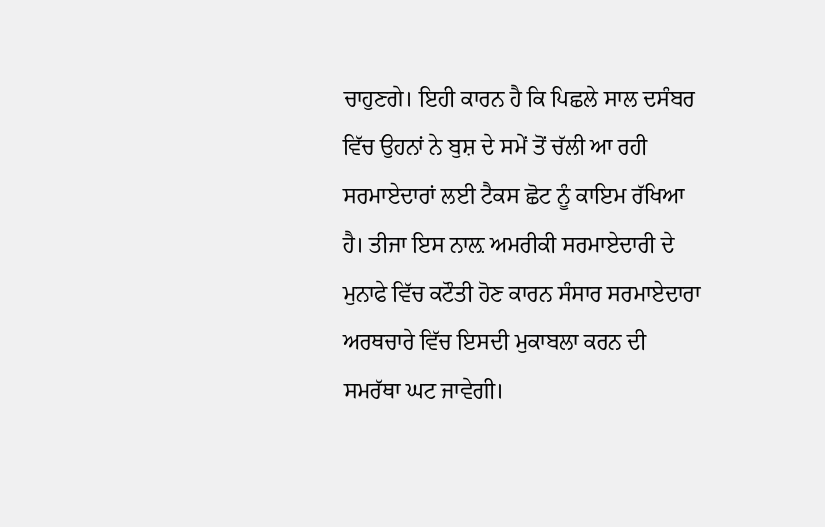ਚਾਹੁਣਗੇ। ਇਹੀ ਕਾਰਨ ਹੈ ਕਿ ਪਿਛਲੇ ਸਾਲ ਦਸੰਬਰ ਵਿੱਚ ਉਹਨਾਂ ਨੇ ਬੁਸ਼ ਦੇ ਸਮੇਂ ਤੋਂ ਚੱਲੀ ਆ ਰਹੀ ਸਰਮਾਏਦਾਰਾਂ ਲਈ ਟੈਕਸ ਛੋਟ ਨੂੰ ਕਾਇਮ ਰੱਖਿਆ ਹੈ। ਤੀਜਾ ਇਸ ਨਾਲ਼ ਅਮਰੀਕੀ ਸਰਮਾਏਦਾਰੀ ਦੇ ਮੁਨਾਫੇ ਵਿੱਚ ਕਟੌਤੀ ਹੋਣ ਕਾਰਨ ਸੰਸਾਰ ਸਰਮਾਏਦਾਰਾ ਅਰਥਚਾਰੇ ਵਿੱਚ ਇਸਦੀ ਮੁਕਾਬਲਾ ਕਰਨ ਦੀ ਸਮਰੱਥਾ ਘਟ ਜਾਵੇਗੀ।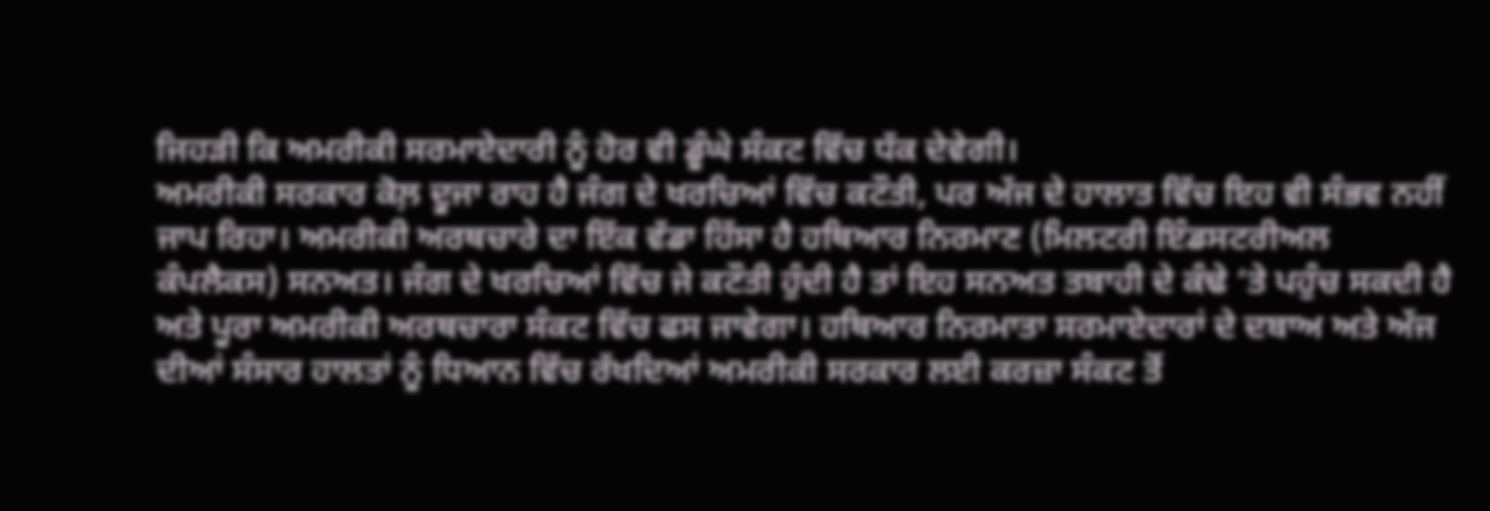ਜਿਹੜੀ ਕਿ ਅਮਰੀਕੀ ਸਰਮਾਏਦਾਰੀ ਨੂੰ ਹੋਰ ਵੀ ਡੂੰਘੇ ਸੰਕਟ ਵਿੱਚ ਧੱਕ ਦੇਵੇਗੀ।
ਅਮਰੀਕੀ ਸਰਕਾਰ ਕੋਲ਼ ਦੂਜਾ ਰਾਹ ਹੈ ਜੰਗ ਦੇ ਖਰਚਿਆਂ ਵਿੱਚ ਕਟੌਤੀ, ਪਰ ਅੱਜ ਦੇ ਹਾਲਾਤ ਵਿੱਚ ਇਹ ਵੀ ਸੰਭਵ ਨਹੀਂ ਜਾਪ ਰਿਹਾ। ਅਮਰੀਕੀ ਅਰਥਚਾਰੇ ਦਾ ਇੱਕ ਵੱਡਾ ਹਿੱਸਾ ਹੈ ਹਥਿਆਰ ਨਿਰਮਾਣ (ਮਿਲਟਰੀ ਇੰਡਸਟਰੀਅਲ ਕੰਪਲੈਕਸ) ਸਨਅਤ। ਜੰਗ ਦੇ ਖਰਚਿਆਂ ਵਿੱਚ ਜੇ ਕਟੌਤੀ ਹੁੰਦੀ ਹੈ ਤਾਂ ਇਹ ਸਨਅਤ ਤਬਾਹੀ ਦੇ ਕੰਢੇ ‘ਤੇ ਪਹੁੰਚ ਸਕਦੀ ਹੈ ਅਤੇ ਪੂਰਾ ਅਮਰੀਕੀ ਅਰਥਚਾਰਾ ਸੰਕਟ ਵਿੱਚ ਫਸ ਜਾਵੇਗਾ। ਹਥਿਆਰ ਨਿਰਮਾਤਾ ਸਰਮਾਏਦਾਰਾਂ ਦੇ ਦਬਾਅ ਅਤੇ ਅੱਜ ਦੀਆਂ ਸੰਸਾਰ ਹਾਲਤਾਂ ਨੂੰ ਧਿਆਨ ਵਿੱਚ ਰੱਖਦਿਆਂ ਅਮਰੀਕੀ ਸਰਕਾਰ ਲਈ ਕਰਜ਼ਾ ਸੰਕਟ ਤੋਂ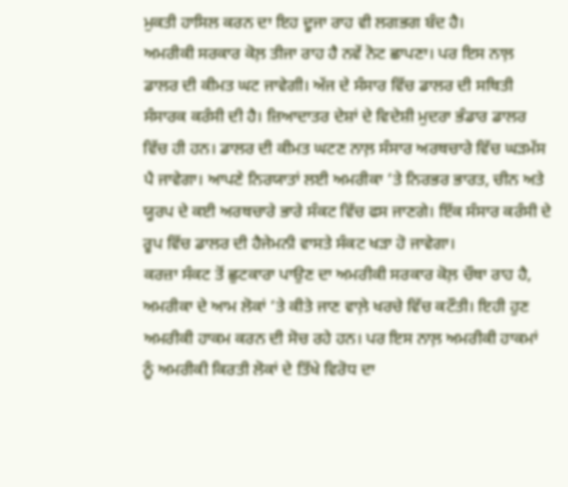ਮੁਕਤੀ ਹਾਸਿਲ ਕਰਨ ਦਾ ਇਹ ਦੂਜਾ ਰਾਹ ਵੀ ਲਗਭਗ ਬੰਦ ਹੈ।
ਅਮਰੀਕੀ ਸਰਕਾਰ ਕੋਲ਼ ਤੀਜਾ ਰਾਹ ਹੈ ਨਵੇਂ ਨੋਟ ਛਾਪਣਾ। ਪਰ ਇਸ ਨਾਲ਼ ਡਾਲਰ ਦੀ ਕੀਮਤ ਘਟ ਜਾਵੇਗੀ। ਅੱਜ ਦੇ ਸੰਸਾਰ ਵਿੱਚ ਡਾਲਰ ਦੀ ਸਥਿਤੀ ਸੰਸਾਰਕ ਕਰੰਸੀ ਦੀ ਹੈ। ਜ਼ਿਆਦਾਤਰ ਦੇਸ਼ਾਂ ਦੇ ਵਿਦੇਸ਼ੀ ਮੁਦਰਾ ਭੰਡਾਰ ਡਾਲਰ ਵਿੱਚ ਹੀ ਹਨ। ਡਾਲਰ ਦੀ ਕੀਮਤ ਘਟਣ ਨਾਲ਼ ਸੰਸਾਰ ਅਰਥਚਾਰੇ ਵਿੱਚ ਘੜਮੱਸ ਪੈ ਜਾਵੇਗਾ। ਆਪਣੇ ਨਿਰਯਾਤਾਂ ਲਈ ਅਮਰੀਕਾ ‘ਤੇ ਨਿਰਭਰ ਭਾਰਤ, ਚੀਨ ਅਤੇ ਯੂਰਪ ਦੇ ਕਈ ਅਰਥਚਾਰੇ ਭਾਰੇ ਸੰਕਟ ਵਿੱਚ ਫਸ ਜਾਣਗੇ। ਇੱਕ ਸੰਸਾਰ ਕਰੰਸੀ ਦੇ ਰੂਪ ਵਿੱਚ ਡਾਲਰ ਦੀ ਹੈਜੇਮਨੀ ਵਾਸਤੇ ਸੰਕਟ ਖੜਾ ਹੋ ਜਾਵੇਗਾ।
ਕਰਜ਼ਾ ਸੰਕਟ ਤੋਂ ਛੁਟਕਾਰਾ ਪਾਉਣ ਦਾ ਅਮਰੀਕੀ ਸਰਕਾਰ ਕੋਲ਼ ਚੌਥਾ ਰਾਹ ਹੈ, ਅਮਰੀਕਾ ਦੇ ਆਮ ਲੋਕਾਂ ‘ਤੇ ਕੀਤੇ ਜਾਣ ਵਾਲ਼ੇ ਖਰਚੇ ਵਿੱਚ ਕਟੌਤੀ। ਇਹੀ ਹੁਣ ਅਮਰੀਕੀ ਹਾਕਮ ਕਰਨ ਦੀ ਸੋਚ ਰਹੇ ਹਨ। ਪਰ ਇਸ ਨਾਲ਼ ਅਮਰੀਕੀ ਹਾਕਮਾਂ ਨੂੰ ਅਮਰੀਕੀ ਕਿਰਤੀ ਲੋਕਾਂ ਦੇ ਤਿੱਖੇ ਵਿਰੋਧ ਦਾ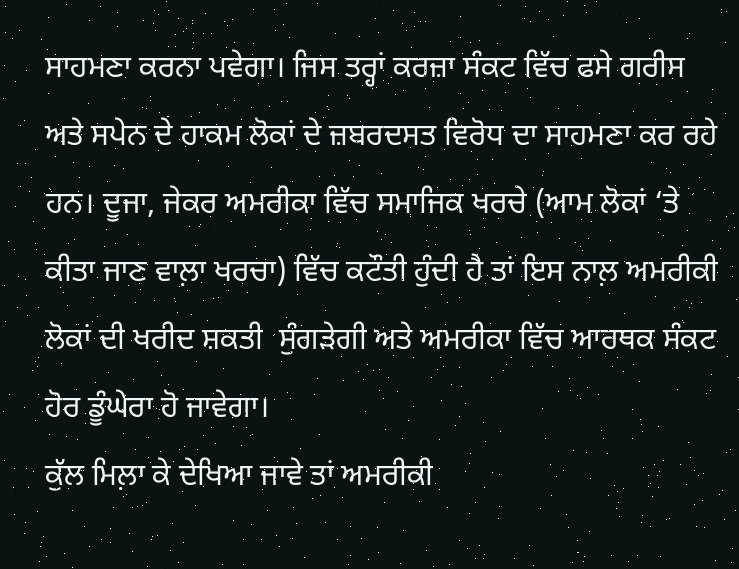ਸਾਹਮਣਾ ਕਰਨਾ ਪਵੇਗਾ। ਜਿਸ ਤਰ੍ਹਾਂ ਕਰਜ਼ਾ ਸੰਕਟ ਵਿੱਚ ਫਸੇ ਗਰੀਸ ਅਤੇ ਸਪੇਨ ਦੇ ਹਾਕਮ ਲੋਕਾਂ ਦੇ ਜ਼ਬਰਦਸਤ ਵਿਰੋਧ ਦਾ ਸਾਹਮਣਾ ਕਰ ਰਹੇ ਹਨ। ਦੂਜਾ, ਜੇਕਰ ਅਮਰੀਕਾ ਵਿੱਚ ਸਮਾਜਿਕ ਖਰਚੇ (ਆਮ ਲੋਕਾਂ ‘ਤੇ ਕੀਤਾ ਜਾਣ ਵਾਲ਼ਾ ਖਰਚਾ) ਵਿੱਚ ਕਟੌਤੀ ਹੁੰਦੀ ਹੈ ਤਾਂ ਇਸ ਨਾਲ਼ ਅਮਰੀਕੀ ਲੋਕਾਂ ਦੀ ਖਰੀਦ ਸ਼ਕਤੀ  ਸੁੰਗੜੇਗੀ ਅਤੇ ਅਮਰੀਕਾ ਵਿੱਚ ਆਰਥਕ ਸੰਕਟ ਹੋਰ ਡੂੰਘੇਰਾ ਹੋ ਜਾਵੇਗਾ।
ਕੁੱਲ ਮਿਲ਼ਾ ਕੇ ਦੇਖਿਆ ਜਾਵੇ ਤਾਂ ਅਮਰੀਕੀ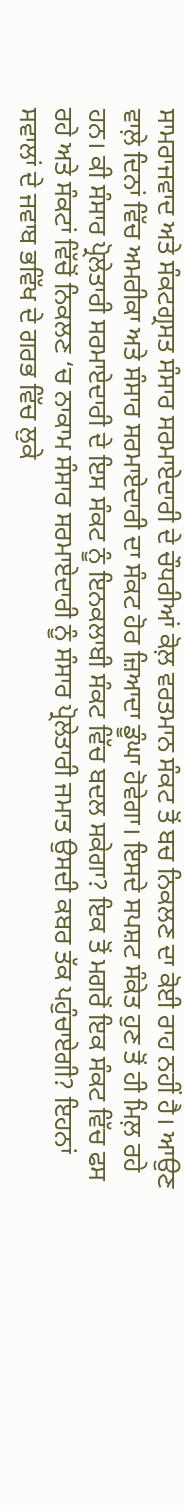ਸਾਮਰਾਜਵਾਦ ਅਤੇ ਸੰਕਟਗ੍ਰਸਤ ਸੰਸਾਰ ਸਰਮਾਏਦਾਰੀ ਦੇ ਚੌਧਰੀਆਂ ਕੋਲ਼ ਵਰਤਮਾਨ ਸੰਕਟ ਤੋਂ ਬਚ ਨਿਕਲਣ ਦਾ ਕੋਈ ਰਾਹ ਨਹੀਂ ਹੈ। ਆਉਣ ਵਾਲ਼ੇ ਦਿਨਾਂ ਵਿੱਚ ਅਮਰੀਕਾ ਅਤੇ ਸੰਸਾਰ ਸਰਮਾਏਦਾਰੀ ਦਾ ਸੰਕਟ ਹੋਰ ਜ਼ਿਆਦਾ ਡੂੰਘਾ ਹੋਵੇਗਾ। ਇਸਦੇ ਸਪਸ਼ਟ ਸੰਕੇਤ ਹੁਣ ਤੋਂ ਹੀ ਮਿਲ਼ ਰਹੇ ਹਨ। ਕੀ ਸੰਸਾਰ ਪ੍ਰੋਲੇਤਾਰੀ ਸਰਮਾਏਦਾਰੀ ਦੇ ਇਸ ਸੰਕਟ ਨੂੰ ਇਨਕਲਾਬੀ ਸੰਕਟ ਵਿੱਚ ਬਦਲ ਸਕੇਗਾ? ਇਕ ਤੋਂ ਮਗਰੋਂ ਇਕ ਸੰਕਟ ਵਿੱਚ ਫਸ ਰਹੇ ਅਤੇ ਸੰਕਟਾਂ ਵਿੱਚੋਂ ਨਿਕਲਣ ‘ਚ ਨਾਕਾਮ ਸੰਸਾਰ ਸਰਮਾਏਦਾਰੀ ਨੂੰ ਸੰਸਾਰ ਪ੍ਰੋਲੇਤਾਰੀ ਜਮਾਤ ਉਸਦੀ ਕਬਰ ਤੱਕ ਪਹੁੰਚਾਏਗੀ? ਇਹਨਾਂ ਸਵਾਲਾਂ ਦੇ ਜਵਾਬ ਭਵਿੱਖ ਦੇ ਗਰਭ ਵਿੱਚ ਲੁਕੇ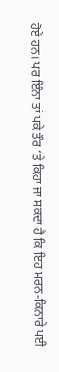ਹੋਏ ਹਨ। ਪਰ ਇੰਨਾ ਤਾਂ ਪਕੇ ਤੌਰ ‘ਤੇ ਕਿਹਾ ਜਾ ਸਕਦਾ ਹੈ ਕਿ ਇਹ ਮਰਨ-ਕਿਨਾਰੇ ਪਈ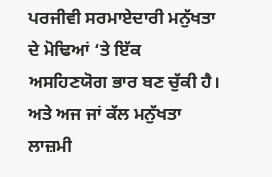ਪਰਜੀਵੀ ਸਰਮਾਏਦਾਰੀ ਮਨੁੱਖਤਾ ਦੇ ਮੋਢਿਆਂ ‘ਤੇ ਇੱਕ ਅਸਹਿਣਯੋਗ ਭਾਰ ਬਣ ਚੁੱਕੀ ਹੈ। ਅਤੇ ਅਜ ਜਾਂ ਕੱਲ ਮਨੁੱਖਤਾ ਲਾਜ਼ਮੀ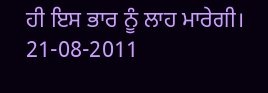ਹੀ ਇਸ ਭਾਰ ਨੂੰ ਲਾਹ ਮਾਰੇਗੀ।
21-08-2011